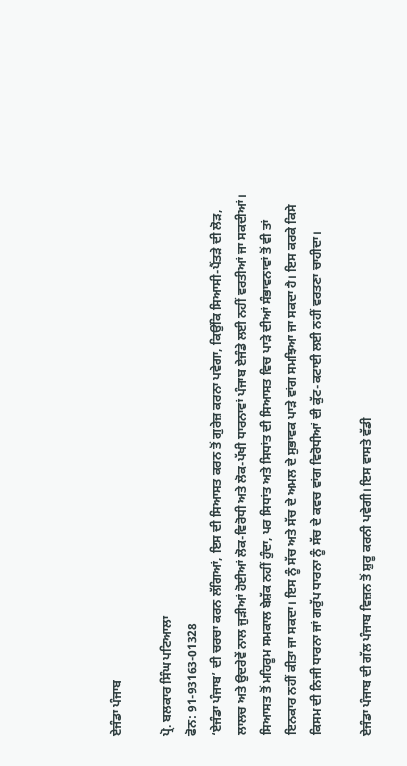ਏਜੰਡਾ ਪੰਜਾਬ

ਪ੍ਰੋ. ਬਲਕਾਰ ਸਿੰਘ ਪਟਿਆਲਾ
ਫੋਨ: 91-93163-01328
‘ਏਜੰਡਾ ਪੰਜਾਬ’ ਦੀ ਚਰਚਾ ਕਰਨ ਲੱਗਿਆਂ, ਇਸ ਦੀ ਸਿਆਸਤ ਕਰਨ ਤੋਂ ਗੁਰੇਜ਼ ਕਰਨਾ ਪਵੇਗਾ, ਕਿਉਂਕਿ ਸਿਆਸੀ-ਪੈਂਤੜੇ ਦੀ ਲੋੜ, ਲਾਲਚ ਅਤੇ ਉਦਰੇਵੇਂ ਨਾਲ ਜੁੜੀਆਂ ਹੋਈਆਂ ਲੋਕ-ਵਿਰੋਧੀ ਅਤੇ ਲੋਕ-ਪੱਖੀ ਧਾਰਨਾਵਾਂ ਪੰਜਾਬ ਏਜੰਡੇ ਲਈ ਨਹੀਂ ਵਰਤੀਆਂ ਜਾ ਸਕਦੀਆਂ। ਸਿਆਸਤ ਤੋਂ ਮਹਿਰੂਮ ਸਮਕਾਲ ਬੇਸ਼ੱਕ ਨਹੀਂ ਹੁੰਦਾ, ਪਰ ਸਿਧਾਂਤ ਅਤੇ ਸਿਧਾਂਤ ਦੀ ਸਿਆਸਤ ਵਿਚ ਪਾੜੇ ਦੀਆਂ ਸੰਭਾਵਨਾਵਾਂ ਤੋਂ ਵੀ ਤਾਂ ਇਨਕਾਰ ਨਹੀਂ ਕੀਤਾ ਜਾ ਸਕਦਾ। ਇਸ ਨੂੰ ਸੱਚ ਅਤੇ ਸੱਚ ਦੇ ਅਮਲ ਦੇ ਸੁਭਾਵਕ ਪਾੜੇ ਵਾਂਗ ਸਮਝਿਆ ਜਾ ਸਕਦਾ ਹੈ। ਇਸ ਕਰਕੇ ਕਿਸੇ ਕਿਸਮ ਦੀ ਨਿਜੀ ਧਾਰਨਾ ਜਾਂ ਗਰੁੱਪ ਧਾਰਨਾ ਨੂੰ ਸੱਚ ਦੇ ਕਵਚ ਵਾਂਗ ਵਿਰੋਧੀਆਂ ਦੀ ਕੁੱਟ-ਕਟਾਈ ਲਈ ਨਹੀਂ ਵਰਤਣਾ ਚਾਹੀਦਾ।

ਏਜੰਡਾ ਪੰਜਾਬ ਦੀ ਗੱਲ ਪੰਜਾਬ ਵਿਜ਼ਨ ਤੋਂ ਸ਼ੁਰੂ ਕਰਨੀ ਪਵੇਗੀ। ਇਸ ਵਾਸਤੇ ਵੱਡੀ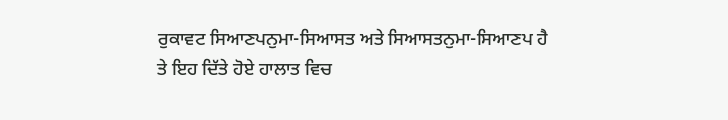ਰੁਕਾਵਟ ਸਿਆਣਪਨੁਮਾ-ਸਿਆਸਤ ਅਤੇ ਸਿਆਸਤਨੁਮਾ-ਸਿਆਣਪ ਹੈ ਤੇ ਇਹ ਦਿੱਤੇ ਹੋਏ ਹਾਲਾਤ ਵਿਚ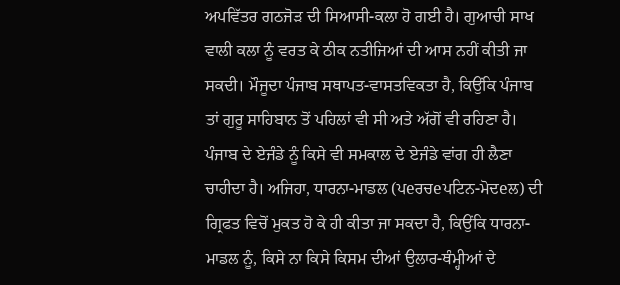ਅਪਵਿੱਤਰ ਗਠਜੋੜ ਦੀ ਸਿਆਸੀ-ਕਲਾ ਹੋ ਗਈ ਹੈ। ਗੁਆਚੀ ਸਾਖ ਵਾਲੀ ਕਲਾ ਨੂੰ ਵਰਤ ਕੇ ਠੀਕ ਨਤੀਜਿਆਂ ਦੀ ਆਸ ਨਹੀਂ ਕੀਤੀ ਜਾ ਸਕਦੀ। ਮੌਜੂਦਾ ਪੰਜਾਬ ਸਥਾਪਤ-ਵਾਸਤਵਿਕਤਾ ਹੈ, ਕਿਉਂਕਿ ਪੰਜਾਬ ਤਾਂ ਗੁਰੂ ਸਾਹਿਬਾਨ ਤੋਂ ਪਹਿਲਾਂ ਵੀ ਸੀ ਅਤੇ ਅੱਗੋਂ ਵੀ ਰਹਿਣਾ ਹੈ। ਪੰਜਾਬ ਦੇ ਏਜੰਡੇ ਨੂੰ ਕਿਸੇ ਵੀ ਸਮਕਾਲ ਦੇ ਏਜੰਡੇ ਵਾਂਗ ਹੀ ਲੈਣਾ ਚਾਹੀਦਾ ਹੈ। ਅਜਿਹਾ, ਧਾਰਨਾ-ਮਾਡਲ (ਪeਰਚeਪਟਿਨ-ਮੋਦeਲ) ਦੀ ਗ੍ਰਿਫਤ ਵਿਚੋਂ ਮੁਕਤ ਹੋ ਕੇ ਹੀ ਕੀਤਾ ਜਾ ਸਕਦਾ ਹੈ, ਕਿਉਂਕਿ ਧਾਰਨਾ-ਮਾਡਲ ਨੂੰ, ਕਿਸੇ ਨਾ ਕਿਸੇ ਕਿਸਮ ਦੀਆਂ ਉਲਾਰ-ਥੰਮ੍ਹੀਆਂ ਦੇ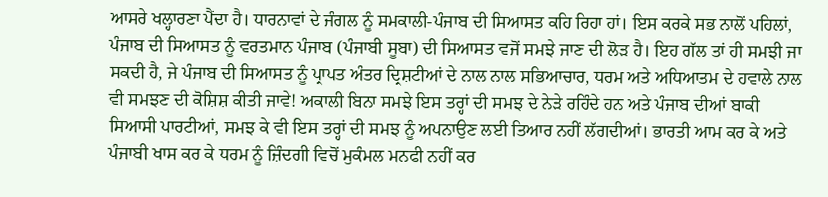ਆਸਰੇ ਖਲ੍ਹਾਰਣਾ ਪੈਂਦਾ ਹੈ। ਧਾਰਨਾਵਾਂ ਦੇ ਜੰਗਲ ਨੂੰ ਸਮਕਾਲੀ-ਪੰਜਾਬ ਦੀ ਸਿਆਸਤ ਕਹਿ ਰਿਹਾ ਹਾਂ। ਇਸ ਕਰਕੇ ਸਭ ਨਾਲੋਂ ਪਹਿਲਾਂ, ਪੰਜਾਬ ਦੀ ਸਿਆਸਤ ਨੂੰ ਵਰਤਮਾਨ ਪੰਜਾਬ (ਪੰਜਾਬੀ ਸੂਬਾ) ਦੀ ਸਿਆਸਤ ਵਜੋਂ ਸਮਝੇ ਜਾਣ ਦੀ ਲੋੜ ਹੈ। ਇਹ ਗੱਲ ਤਾਂ ਹੀ ਸਮਝੀ ਜਾ ਸਕਦੀ ਹੈ, ਜੇ ਪੰਜਾਬ ਦੀ ਸਿਆਸਤ ਨੂੰ ਪ੍ਰਾਪਤ ਅੰਤਰ ਦ੍ਰਿਸ਼ਟੀਆਂ ਦੇ ਨਾਲ ਨਾਲ ਸਭਿਆਚਾਰ, ਧਰਮ ਅਤੇ ਅਧਿਆਤਮ ਦੇ ਹਵਾਲੇ ਨਾਲ ਵੀ ਸਮਝਣ ਦੀ ਕੋਸ਼ਿਸ਼ ਕੀਤੀ ਜਾਵੇ! ਅਕਾਲੀ ਬਿਨਾ ਸਮਝੇ ਇਸ ਤਰ੍ਹਾਂ ਦੀ ਸਮਝ ਦੇ ਨੇੜੇ ਰਹਿੰਦੇ ਹਨ ਅਤੇ ਪੰਜਾਬ ਦੀਆਂ ਬਾਕੀ ਸਿਆਸੀ ਪਾਰਟੀਆਂ, ਸਮਝ ਕੇ ਵੀ ਇਸ ਤਰ੍ਹਾਂ ਦੀ ਸਮਝ ਨੂੰ ਅਪਨਾਉਣ ਲਈ ਤਿਆਰ ਨਹੀਂ ਲੱਗਦੀਆਂ। ਭਾਰਤੀ ਆਮ ਕਰ ਕੇ ਅਤੇ ਪੰਜਾਬੀ ਖਾਸ ਕਰ ਕੇ ਧਰਮ ਨੂੰ ਜ਼ਿੰਦਗੀ ਵਿਚੋਂ ਮੁਕੰਮਲ ਮਨਫੀ ਨਹੀਂ ਕਰ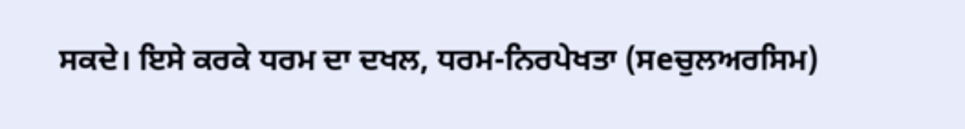ਸਕਦੇ। ਇਸੇ ਕਰਕੇ ਧਰਮ ਦਾ ਦਖਲ, ਧਰਮ-ਨਿਰਪੇਖਤਾ (ਸeਚੁਲਅਰਸਿਮ)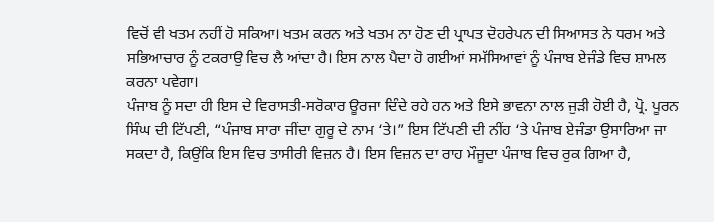ਵਿਚੋਂ ਵੀ ਖਤਮ ਨਹੀਂ ਹੋ ਸਕਿਆ। ਖਤਮ ਕਰਨ ਅਤੇ ਖਤਮ ਨਾ ਹੋਣ ਦੀ ਪ੍ਰਾਪਤ ਦੋਹਰੇਪਨ ਦੀ ਸਿਆਸਤ ਨੇ ਧਰਮ ਅਤੇ ਸਭਿਆਚਾਰ ਨੂੰ ਟਕਰਾਉ ਵਿਚ ਲੈ ਆਂਦਾ ਹੈ। ਇਸ ਨਾਲ ਪੈਦਾ ਹੋ ਗਈਆਂ ਸਮੱਸਿਆਵਾਂ ਨੂੰ ਪੰਜਾਬ ਏਜੰਡੇ ਵਿਚ ਸ਼ਾਮਲ ਕਰਨਾ ਪਵੇਗਾ।
ਪੰਜਾਬ ਨੂੰ ਸਦਾ ਹੀ ਇਸ ਦੇ ਵਿਰਾਸਤੀ-ਸਰੋਕਾਰ ਊਰਜਾ ਦਿੰਦੇ ਰਹੇ ਹਨ ਅਤੇ ਇਸੇ ਭਾਵਨਾ ਨਾਲ ਜੁੜੀ ਹੋਈ ਹੈ, ਪ੍ਰੋ. ਪੂਰਨ ਸਿੰਘ ਦੀ ਟਿੱਪਣੀ, “ਪੰਜਾਬ ਸਾਰਾ ਜੀਂਦਾ ਗੁਰੂ ਦੇ ਨਾਮ ‘ਤੇ।” ਇਸ ਟਿੱਪਣੀ ਦੀ ਨੀਂਹ ‘ਤੇ ਪੰਜਾਬ ਏਜੰਡਾ ਉਸਾਰਿਆ ਜਾ ਸਕਦਾ ਹੈ, ਕਿਉਂਕਿ ਇਸ ਵਿਚ ਤਾਸੀਰੀ ਵਿਜ਼ਨ ਹੈ। ਇਸ ਵਿਜ਼ਨ ਦਾ ਰਾਹ ਮੌਜੂਦਾ ਪੰਜਾਬ ਵਿਚ ਰੁਕ ਗਿਆ ਹੈ,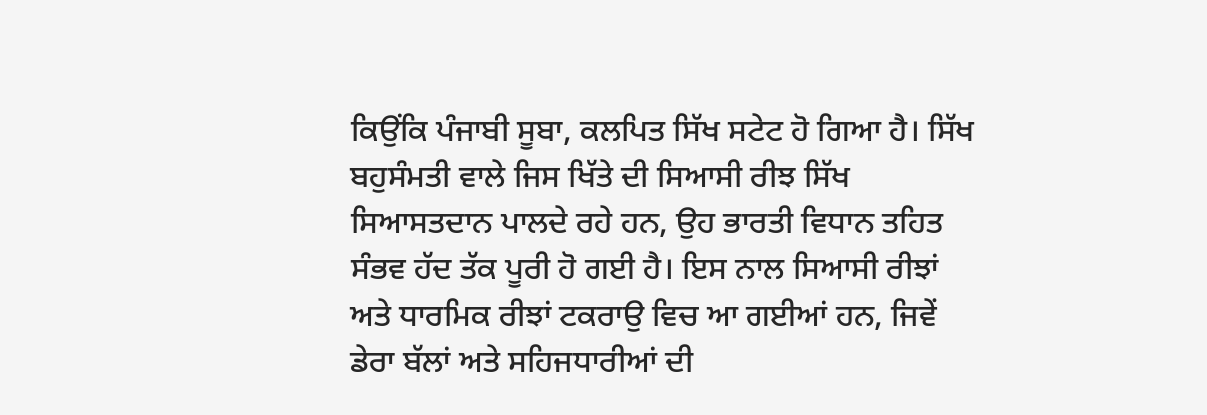ਕਿਉਂਕਿ ਪੰਜਾਬੀ ਸੂਬਾ, ਕਲਪਿਤ ਸਿੱਖ ਸਟੇਟ ਹੋ ਗਿਆ ਹੈ। ਸਿੱਖ ਬਹੁਸੰਮਤੀ ਵਾਲੇ ਜਿਸ ਖਿੱਤੇ ਦੀ ਸਿਆਸੀ ਰੀਝ ਸਿੱਖ ਸਿਆਸਤਦਾਨ ਪਾਲਦੇ ਰਹੇ ਹਨ, ਉਹ ਭਾਰਤੀ ਵਿਧਾਨ ਤਹਿਤ ਸੰਭਵ ਹੱਦ ਤੱਕ ਪੂਰੀ ਹੋ ਗਈ ਹੈ। ਇਸ ਨਾਲ ਸਿਆਸੀ ਰੀਝਾਂ ਅਤੇ ਧਾਰਮਿਕ ਰੀਝਾਂ ਟਕਰਾਉ ਵਿਚ ਆ ਗਈਆਂ ਹਨ, ਜਿਵੇਂ ਡੇਰਾ ਬੱਲਾਂ ਅਤੇ ਸਹਿਜਧਾਰੀਆਂ ਦੀ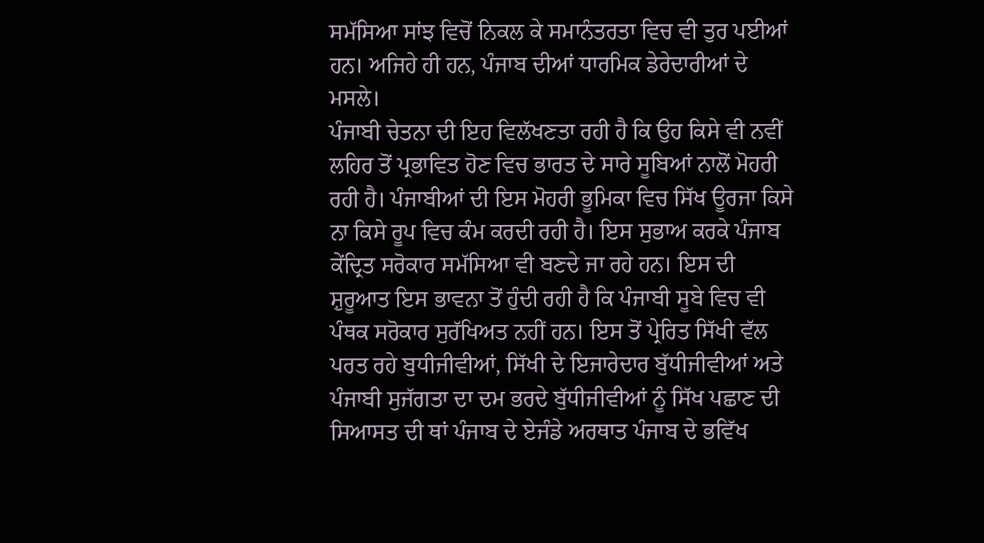ਸਮੱਸਿਆ ਸਾਂਝ ਵਿਚੋਂ ਨਿਕਲ ਕੇ ਸਮਾਨੰਤਰਤਾ ਵਿਚ ਵੀ ਤੁਰ ਪਈਆਂ ਹਨ। ਅਜਿਹੇ ਹੀ ਹਨ, ਪੰਜਾਬ ਦੀਆਂ ਧਾਰਮਿਕ ਡੇਰੇਦਾਰੀਆਂ ਦੇ ਮਸਲੇ।
ਪੰਜਾਬੀ ਚੇਤਨਾ ਦੀ ਇਹ ਵਿਲੱਖਣਤਾ ਰਹੀ ਹੈ ਕਿ ਉਹ ਕਿਸੇ ਵੀ ਨਵੀਂ ਲਹਿਰ ਤੋਂ ਪ੍ਰਭਾਵਿਤ ਹੋਣ ਵਿਚ ਭਾਰਤ ਦੇ ਸਾਰੇ ਸੂਬਿਆਂ ਨਾਲੋਂ ਮੋਹਰੀ ਰਹੀ ਹੈ। ਪੰਜਾਬੀਆਂ ਦੀ ਇਸ ਮੋਹਰੀ ਭੂਮਿਕਾ ਵਿਚ ਸਿੱਖ ਊਰਜਾ ਕਿਸੇ ਨਾ ਕਿਸੇ ਰੂਪ ਵਿਚ ਕੰਮ ਕਰਦੀ ਰਹੀ ਹੈ। ਇਸ ਸੁਭਾਅ ਕਰਕੇ ਪੰਜਾਬ ਕੇਂਦ੍ਰਿਤ ਸਰੋਕਾਰ ਸਮੱਸਿਆ ਵੀ ਬਣਦੇ ਜਾ ਰਹੇ ਹਨ। ਇਸ ਦੀ ਸ਼ੁਰੂਆਤ ਇਸ ਭਾਵਨਾ ਤੋਂ ਹੁੰਦੀ ਰਹੀ ਹੈ ਕਿ ਪੰਜਾਬੀ ਸੂਬੇ ਵਿਚ ਵੀ ਪੰਥਕ ਸਰੋਕਾਰ ਸੁਰੱਖਿਅਤ ਨਹੀਂ ਹਨ। ਇਸ ਤੋਂ ਪ੍ਰੇਰਿਤ ਸਿੱਖੀ ਵੱਲ ਪਰਤ ਰਹੇ ਬੁਧੀਜੀਵੀਆਂ, ਸਿੱਖੀ ਦੇ ਇਜਾਰੇਦਾਰ ਬੁੱਧੀਜੀਵੀਆਂ ਅਤੇ ਪੰਜਾਬੀ ਸੁਜੱਗਤਾ ਦਾ ਦਮ ਭਰਦੇ ਬੁੱਧੀਜੀਵੀਆਂ ਨੂੰ ਸਿੱਖ ਪਛਾਣ ਦੀ ਸਿਆਸਤ ਦੀ ਥਾਂ ਪੰਜਾਬ ਦੇ ਏਜੰਡੇ ਅਰਥਾਤ ਪੰਜਾਬ ਦੇ ਭਵਿੱਖ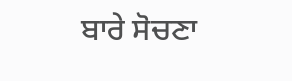ਬਾਰੇ ਸੋਚਣਾ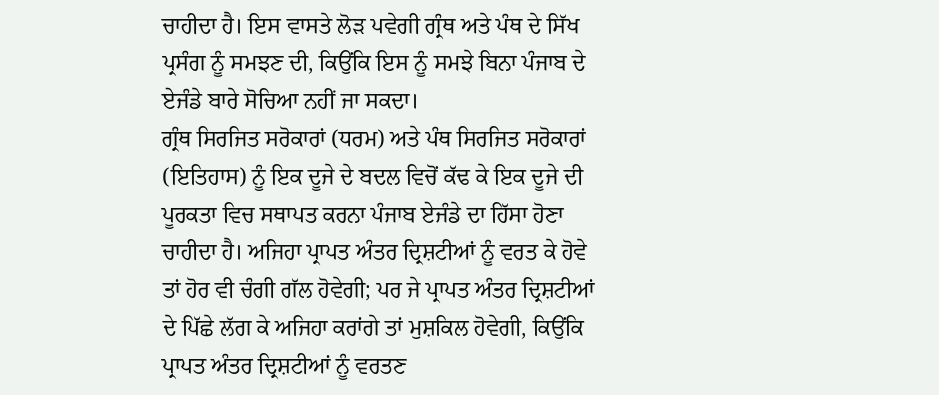ਚਾਹੀਦਾ ਹੈ। ਇਸ ਵਾਸਤੇ ਲੋੜ ਪਵੇਗੀ ਗ੍ਰੰਥ ਅਤੇ ਪੰਥ ਦੇ ਸਿੱਖ ਪ੍ਰਸੰਗ ਨੂੰ ਸਮਝਣ ਦੀ, ਕਿਉਂਕਿ ਇਸ ਨੂੰ ਸਮਝੇ ਬਿਨਾ ਪੰਜਾਬ ਦੇ ਏਜੰਡੇ ਬਾਰੇ ਸੋਚਿਆ ਨਹੀਂ ਜਾ ਸਕਦਾ।
ਗ੍ਰੰਥ ਸਿਰਜਿਤ ਸਰੋਕਾਰਾਂ (ਧਰਮ) ਅਤੇ ਪੰਥ ਸਿਰਜਿਤ ਸਰੋਕਾਰਾਂ (ਇਤਿਹਾਸ) ਨੂੰ ਇਕ ਦੂਜੇ ਦੇ ਬਦਲ ਵਿਚੋਂ ਕੱਢ ਕੇ ਇਕ ਦੂਜੇ ਦੀ ਪੂਰਕਤਾ ਵਿਚ ਸਥਾਪਤ ਕਰਨਾ ਪੰਜਾਬ ਏਜੰਡੇ ਦਾ ਹਿੱਸਾ ਹੋਣਾ ਚਾਹੀਦਾ ਹੈ। ਅਜਿਹਾ ਪ੍ਰਾਪਤ ਅੰਤਰ ਦ੍ਰਿਸ਼ਟੀਆਂ ਨੂੰ ਵਰਤ ਕੇ ਹੋਵੇ ਤਾਂ ਹੋਰ ਵੀ ਚੰਗੀ ਗੱਲ ਹੋਵੇਗੀ; ਪਰ ਜੇ ਪ੍ਰਾਪਤ ਅੰਤਰ ਦ੍ਰਿਸ਼ਟੀਆਂ ਦੇ ਪਿੱਛੇ ਲੱਗ ਕੇ ਅਜਿਹਾ ਕਰਾਂਗੇ ਤਾਂ ਮੁਸ਼ਕਿਲ ਹੋਵੇਗੀ, ਕਿਉਂਕਿ ਪ੍ਰਾਪਤ ਅੰਤਰ ਦ੍ਰਿਸ਼ਟੀਆਂ ਨੂੰ ਵਰਤਣ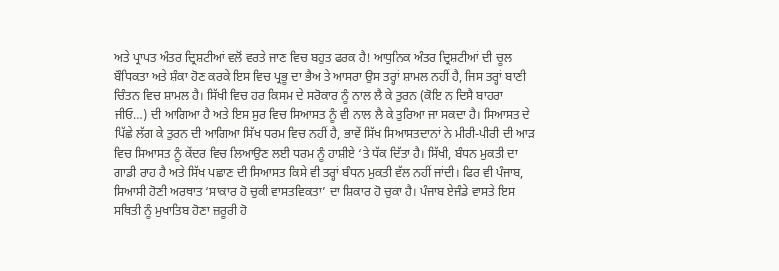ਅਤੇ ਪ੍ਰਾਪਤ ਅੰਤਰ ਦ੍ਰਿਸ਼ਟੀਆਂ ਵਲੋਂ ਵਰਤੇ ਜਾਣ ਵਿਚ ਬਹੁਤ ਫਰਕ ਹੈ! ਆਧੁਨਿਕ ਅੰਤਰ ਦ੍ਰਿਸ਼ਟੀਆਂ ਦੀ ਚੂਲ ਬੌਧਿਕਤਾ ਅਤੇ ਸ਼ੰਕਾ ਹੋਣ ਕਰਕੇ ਇਸ ਵਿਚ ਪ੍ਰਭੂ ਦਾ ਭੈਅ ਤੇ ਆਸਰਾ ਉਸ ਤਰ੍ਹਾਂ ਸ਼ਾਮਲ ਨਹੀਂ ਹੈ, ਜਿਸ ਤਰ੍ਹਾਂ ਬਾਣੀ ਚਿੰਤਨ ਵਿਚ ਸ਼ਾਮਲ ਹੈ। ਸਿੱਖੀ ਵਿਚ ਹਰ ਕਿਸਮ ਦੇ ਸਰੋਕਾਰ ਨੂੰ ਨਾਲ ਲੈ ਕੇ ਤੁਰਨ (ਕੋਇ ਨ ਦਿਸੈ ਬਾਹਰਾ ਜੀਓ…) ਦੀ ਆਗਿਆ ਹੈ ਅਤੇ ਇਸ ਸੁਰ ਵਿਚ ਸਿਆਸਤ ਨੂੰ ਵੀ ਨਾਲ ਲੈ ਕੇ ਤੁਰਿਆ ਜਾ ਸਕਦਾ ਹੈ। ਸਿਆਸਤ ਦੇ ਪਿੱਛੇ ਲੱਗ ਕੇ ਤੁਰਨ ਦੀ ਆਗਿਆ ਸਿੱਖ ਧਰਮ ਵਿਚ ਨਹੀਂ ਹੈ, ਭਾਵੇਂ ਸਿੱਖ ਸਿਆਸਤਦਾਨਾਂ ਨੇ ਮੀਰੀ-ਪੀਰੀ ਦੀ ਆੜ ਵਿਚ ਸਿਆਸਤ ਨੂੰ ਕੇਂਦਰ ਵਿਚ ਲਿਆਉਣ ਲਈ ਧਰਮ ਨੂੰ ਹਾਸ਼ੀਏ ‘ਤੇ ਧੱਕ ਦਿੱਤਾ ਹੈ। ਸਿੱਖੀ, ਬੰਧਨ ਮੁਕਤੀ ਦਾ ਗਾਡੀ ਰਾਹ ਹੈ ਅਤੇ ਸਿੱਖ ਪਛਾਣ ਦੀ ਸਿਆਸਤ ਕਿਸੇ ਵੀ ਤਰ੍ਹਾਂ ਬੰਧਨ ਮੁਕਤੀ ਵੱਲ ਨਹੀਂ ਜਾਂਦੀ। ਫਿਰ ਵੀ ਪੰਜਾਬ, ਸਿਆਸੀ ਹੋਣੀ ਅਰਥਾਤ ‘ਸਾਕਾਰ ਹੋ ਚੁਕੀ ਵਾਸਤਵਿਕਤਾ’ ਦਾ ਸ਼ਿਕਾਰ ਹੋ ਚੁਕਾ ਹੈ। ਪੰਜਾਬ ਏਜੰਡੇ ਵਾਸਤੇ ਇਸ ਸਥਿਤੀ ਨੂੰ ਮੁਖਾਤਿਬ ਹੋਣਾ ਜ਼ਰੂਰੀ ਹੋ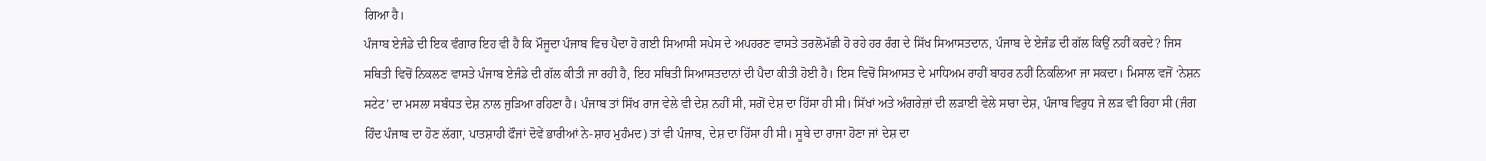ਗਿਆ ਹੈ।
ਪੰਜਾਬ ਏਜੰਡੇ ਦੀ ਇਕ ਵੰਗਾਰ ਇਹ ਵੀ ਹੈ ਕਿ ਮੌਜੂਦਾ ਪੰਜਾਬ ਵਿਚ ਪੈਦਾ ਹੋ ਗਈ ਸਿਆਸੀ ਸਪੇਸ ਦੇ ਅਪਹਰਣ ਵਾਸਤੇ ਤਰਲੋਮੱਛੀ ਹੋ ਰਹੇ ਹਰ ਰੰਗ ਦੇ ਸਿੱਖ ਸਿਆਸਤਦਾਨ, ਪੰਜਾਬ ਦੇ ਏਜੰਡ ਦੀ ਗੱਲ ਕਿਉਂ ਨਹੀਂ ਕਰਦੇ? ਜਿਸ ਸਥਿਤੀ ਵਿਚੋਂ ਨਿਕਲਣ ਵਾਸਤੇ ਪੰਜਾਬ ਏਜੰਡੇ ਦੀ ਗੱਲ ਕੀਤੀ ਜਾ ਰਹੀ ਹੈ, ਇਹ ਸਥਿਤੀ ਸਿਆਸਤਦਾਨਾਂ ਦੀ ਪੈਦਾ ਕੀਤੀ ਹੋਈ ਹੈ। ਇਸ ਵਿਚੋਂ ਸਿਆਸਤ ਦੇ ਮਾਧਿਅਮ ਰਾਹੀਂ ਬਾਹਰ ਨਹੀਂ ਨਿਕਲਿਆ ਜਾ ਸਕਦਾ। ਮਿਸਾਲ ਵਜੋਂ ‘ਨੇਸ਼ਨ ਸਟੇਟ’ ਦਾ ਮਸਲਾ ਸਬੰਧਤ ਦੇਸ਼ ਨਾਲ ਜੁੜਿਆ ਰਹਿਣਾ ਹੈ। ਪੰਜਾਬ ਤਾਂ ਸਿੱਖ ਰਾਜ ਵੇਲੇ ਵੀ ਦੇਸ਼ ਨਹੀਂ ਸੀ, ਸਗੋਂ ਦੇਸ਼ ਦਾ ਹਿੱਸਾ ਹੀ ਸੀ। ਸਿੱਖਾਂ ਅਤੇ ਅੰਗਰੇਜ਼ਾਂ ਦੀ ਲੜਾਈ ਵੇਲੇ ਸਾਰਾ ਦੇਸ਼, ਪੰਜਾਬ ਵਿਰੁਧ ਜੇ ਲੜ ਵੀ ਰਿਹਾ ਸੀ (ਜੰਗ ਹਿੰਦ ਪੰਜਾਬ ਦਾ ਹੋਣ ਲੱਗਾ, ਪਾਤਸ਼ਾਹੀ ਫੌਜਾਂ ਦੋਵੇਂ ਭਾਰੀਆਂ ਨੇ-ਸ਼ਾਹ ਮੁਹੰਮਦ) ਤਾਂ ਵੀ ਪੰਜਾਬ, ਦੇਸ਼ ਦਾ ਹਿੱਸਾ ਹੀ ਸੀ। ਸੂਬੇ ਦਾ ਰਾਜਾ ਹੋਣਾ ਜਾਂ ਦੇਸ਼ ਦਾ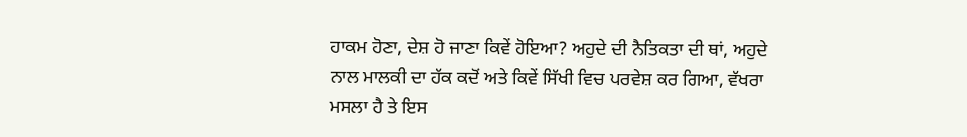ਹਾਕਮ ਹੋਣਾ, ਦੇਸ਼ ਹੋ ਜਾਣਾ ਕਿਵੇਂ ਹੋਇਆ? ਅਹੁਦੇ ਦੀ ਨੈਤਿਕਤਾ ਦੀ ਥਾਂ, ਅਹੁਦੇ ਨਾਲ ਮਾਲਕੀ ਦਾ ਹੱਕ ਕਦੋਂ ਅਤੇ ਕਿਵੇਂ ਸਿੱਖੀ ਵਿਚ ਪਰਵੇਸ਼ ਕਰ ਗਿਆ, ਵੱਖਰਾ ਮਸਲਾ ਹੈ ਤੇ ਇਸ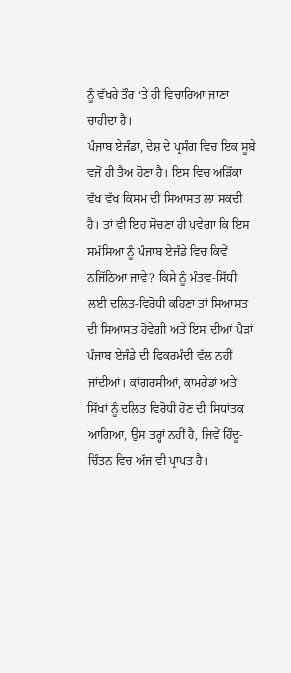ਨੂੰ ਵੱਖਰੇ ਤੌਰ ‘ਤੇ ਹੀ ਵਿਚਾਰਿਆ ਜਾਣਾ ਚਾਹੀਦਾ ਹੈ।
ਪੰਜਾਬ ਏਜੰਡਾ, ਦੇਸ਼ ਦੇ ਪ੍ਰਸੰਗ ਵਿਚ ਇਕ ਸੂਬੇ ਵਜੋਂ ਹੀ ਤੈਅ ਹੋਣਾ ਹੈ। ਇਸ ਵਿਚ ਅੜਿੱਕਾ ਵੱਖ ਵੱਖ ਕਿਸਮ ਦੀ ਸਿਆਸਤ ਲਾ ਸਕਦੀ ਹੈ। ਤਾਂ ਵੀ ਇਹ ਸੋਚਣਾ ਹੀ ਪਵੇਗਾ ਕਿ ਇਸ ਸਮੱਸਿਆ ਨੂੰ ਪੰਜਾਬ ਏਜੰਡੇ ਵਿਚ ਕਿਵੇਂ ਨਜਿੱਠਿਆ ਜਾਵੇ? ਕਿਸੇ ਨੂੰ ਮੰਤਵ-ਸਿੱਧੀ ਲਈ ਦਲਿਤ-ਵਿਰੋਧੀ ਕਹਿਣਾ ਤਾਂ ਸਿਆਸਤ ਦੀ ਸਿਆਸਤ ਹੋਵੇਗੀ ਅਤੇ ਇਸ ਦੀਆਂ ਪੈੜਾਂ ਪੰਜਾਬ ਏਜੰਡੇ ਦੀ ਫਿਕਰਮੰਦੀ ਵੱਲ ਨਹੀਂ ਜਾਂਦੀਆਂ। ਕਾਂਗਰਸੀਆਂ, ਕਾਮਰੇਡਾਂ ਅਤੇ ਸਿੱਖਾਂ ਨੂੰ ਦਲਿਤ ਵਿਰੋਧੀ ਹੋਣ ਦੀ ਸਿਧਾਂਤਕ ਆਗਿਆ, ਉਸ ਤਰ੍ਹਾਂ ਨਹੀਂ ਹੈ, ਜਿਵੇਂ ਹਿੰਦੂ-ਚਿੰਤਨ ਵਿਚ ਅੱਜ ਵੀ ਪ੍ਰਾਪਤ ਹੈ।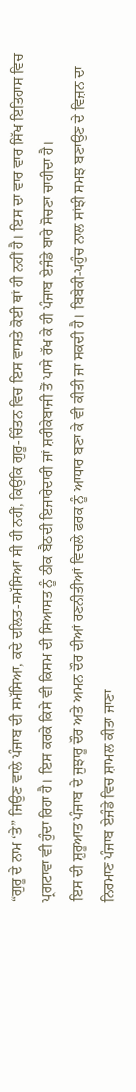“ਗੁਰੂ ਦੇ ਨਾਮ ‘ਤੇ” ਜਿਉਣ ਵਾਲੇ ਪੰਜਾਬ ਦੀ ਸਮੱਸਿਆ, ਕਦੇ ਦਲਿਤ-ਸਮੱਸਿਆ ਸੀ ਹੀ ਨਹੀਂ, ਕਿਉਂਕਿ ਗੁਰੂ-ਚਿੰਤਨ ਵਿਚ ਇਸ ਵਾਸਤੇ ਕੋਈ ਥਾਂ ਹੀ ਨਹੀਂ ਹੈ। ਇਸ ਦਾ ਵਾਰ ਵਾਰ ਸਿੱਖ ਇਤਿਹਾਸ ਵਿਚ ਪ੍ਰਗਟਾਵਾ ਵੀ ਹੁੰਦਾ ਰਿਹਾ ਹੈ। ਇਸ ਕਰਕੇ ਕਿਸੇ ਵੀ ਕਿਸਮ ਦੀ ਸਿਆਸਤ ਨੂੰ ਠੀਕ ਬੈਠਦੀ ਇਜਾਰੇਦਾਰੀ ਜਾਂ ਸ਼ਰੀਕੇਬਾਜੀ ਤੋਂ ਪਾਸੇ ਰੱਖ ਕੇ ਹੀ ਪੰਜਾਬ ਏਜੰਡੇ ਬਾਰੇ ਸੋਚਣਾ ਚਾਹੀਦਾ ਹੈ।
ਇਸ ਦੀ ਸ਼ੁਰੂਆਤ ਪੰਜਾਬ ਦੇ ਜੁਝਾਰੂ ਦੌਰ ਅਤੇ ਅਮਨ ਦੌਰ ਦੀਆਂ ਰਣਨੀਤੀਆਂ ਵਿਚਲੇ ਫਰਕ ਨੂੰ ਆਧਾਰ ਬਣਾ ਕੇ ਵੀ ਕੀਤੀ ਜਾ ਸਕਦੀ ਹੈ। ਬਿਬੇਕੀ-ਪਹੁੰਚ ਨਾਲ ਸਾਂਝੀ ਸਮਝ ਬਣਾਉਣ ਦੇ ਵਿਜ਼ਨ ਦਾ ਨਿਰਮਾਣ ਪੰਜਾਬ ਏਜੰਡੇ ਵਿਚ ਸ਼ਾਮਲ ਕੀਤਾ ਜਾਣਾ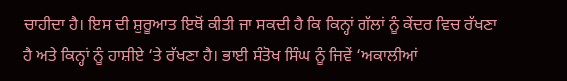ਚਾਹੀਦਾ ਹੈ। ਇਸ ਦੀ ਸ਼ੁਰੂਆਤ ਇਥੋਂ ਕੀਤੀ ਜਾ ਸਕਦੀ ਹੈ ਕਿ ਕਿਨ੍ਹਾਂ ਗੱਲਾਂ ਨੂੰ ਕੇਂਦਰ ਵਿਚ ਰੱਖਣਾ ਹੈ ਅਤੇ ਕਿਨ੍ਹਾਂ ਨੂੰ ਹਾਸ਼ੀਏ ‘ਤੇ ਰੱਖਣਾ ਹੈ। ਭਾਈ ਸੰਤੋਖ ਸਿੰਘ ਨੂੰ ਜਿਵੇਂ ‘ਅਕਾਲੀਆਂ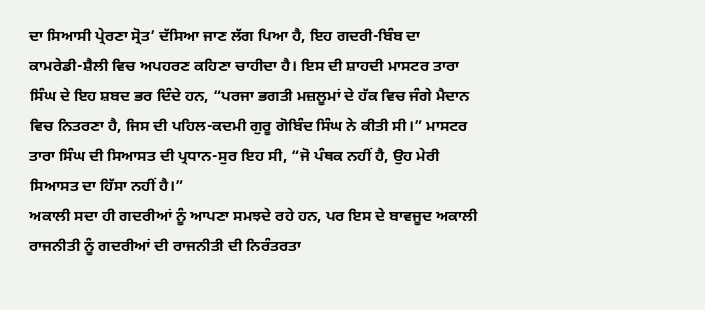ਦਾ ਸਿਆਸੀ ਪ੍ਰੇਰਣਾ ਸ੍ਰੋਤ’ ਦੱਸਿਆ ਜਾਣ ਲੱਗ ਪਿਆ ਹੈ, ਇਹ ਗਦਰੀ-ਬਿੰਬ ਦਾ ਕਾਮਰੇਡੀ-ਸ਼ੈਲੀ ਵਿਚ ਅਪਹਰਣ ਕਹਿਣਾ ਚਾਹੀਦਾ ਹੈ। ਇਸ ਦੀ ਸ਼ਾਹਦੀ ਮਾਸਟਰ ਤਾਰਾ ਸਿੰਘ ਦੇ ਇਹ ਸ਼ਬਦ ਭਰ ਦਿੰਦੇ ਹਨ, “ਪਰਜਾ ਭਗਤੀ ਮਜ਼ਲੂਮਾਂ ਦੇ ਹੱਕ ਵਿਚ ਜੰਗੇ ਮੈਦਾਨ ਵਿਚ ਨਿਤਰਣਾ ਹੈ, ਜਿਸ ਦੀ ਪਹਿਲ-ਕਦਮੀ ਗੁਰੂ ਗੋਬਿੰਦ ਸਿੰਘ ਨੇ ਕੀਤੀ ਸੀ।” ਮਾਸਟਰ ਤਾਰਾ ਸਿੰਘ ਦੀ ਸਿਆਸਤ ਦੀ ਪ੍ਰਧਾਨ-ਸੁਰ ਇਹ ਸੀ, “ਜੋ ਪੰਥਕ ਨਹੀਂ ਹੈ, ਉਹ ਮੇਰੀ ਸਿਆਸਤ ਦਾ ਹਿੱਸਾ ਨਹੀਂ ਹੈ।”
ਅਕਾਲੀ ਸਦਾ ਹੀ ਗਦਰੀਆਂ ਨੂੰ ਆਪਣਾ ਸਮਝਦੇ ਰਹੇ ਹਨ, ਪਰ ਇਸ ਦੇ ਬਾਵਜੂਦ ਅਕਾਲੀ ਰਾਜਨੀਤੀ ਨੂੰ ਗਦਰੀਆਂ ਦੀ ਰਾਜਨੀਤੀ ਦੀ ਨਿਰੰਤਰਤਾ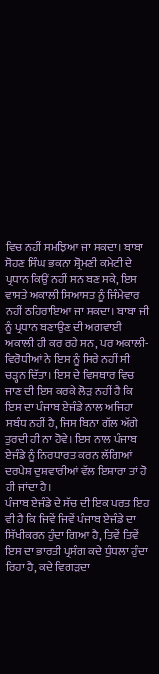ਵਿਚ ਨਹੀਂ ਸਮਝਿਆ ਜਾ ਸਕਦਾ। ਬਾਬਾ ਸੋਹਣ ਸਿੰਘ ਭਕਨਾ ਸ਼੍ਰੋਮਣੀ ਕਮੇਟੀ ਦੇ ਪ੍ਰਧਾਨ ਕਿਉਂ ਨਹੀਂ ਸਨ ਬਣ ਸਕੇ, ਇਸ ਵਾਸਤੇ ਅਕਾਲੀ ਸਿਆਸਤ ਨੂੰ ਜਿੰਮੇਵਾਰ ਨਹੀਂ ਠਹਿਰਾਇਆ ਜਾ ਸਕਦਾ। ਬਾਬਾ ਜੀ ਨੂੰ ਪ੍ਰਧਾਨ ਬਣਾਉਣ ਦੀ ਅਗਵਾਈ ਅਕਾਲੀ ਹੀ ਕਰ ਰਹੇ ਸਨ, ਪਰ ਅਕਾਲੀ-ਵਿਰੋਧੀਆਂ ਨੇ ਇਸ ਨੂੰ ਸਿਰੇ ਨਹੀਂ ਸੀ ਚੜ੍ਹਨ ਦਿੱਤਾ। ਇਸ ਦੇ ਵਿਸਥਾਰ ਵਿਚ ਜਾਣ ਦੀ ਇਸ ਕਰਕੇ ਲੋੜ ਨਹੀਂ ਹੈ ਕਿ ਇਸ ਦਾ ਪੰਜਾਬ ਏਜੰਡੇ ਨਾਲ ਅਜਿਹਾ ਸਬੰਧ ਨਹੀਂ ਹੈ, ਜਿਸ ਬਿਨਾ ਗੱਲ ਅੱਗੇ ਤੁਰਦੀ ਹੀ ਨਾ ਹੋਵੇ। ਇਸ ਨਾਲ ਪੰਜਾਬ ਏਜੰਡੇ ਨੂੰ ਨਿਰਧਾਰਤ ਕਰਨ ਲੱਗਿਆਂ ਦਰਪੇਸ਼ ਦੁਸ਼ਵਾਰੀਆਂ ਵੱਲ ਇਸ਼ਾਰਾ ਤਾਂ ਹੋ ਹੀ ਜਾਂਦਾ ਹੈ।
ਪੰਜਾਬ ਏਜੰਡੇ ਦੇ ਸੱਚ ਦੀ ਇਕ ਪਰਤ ਇਹ ਵੀ ਹੈ ਕਿ ਜਿਵੇਂ ਜਿਵੇਂ ਪੰਜਾਬ ਏਜੰਡੇ ਦਾ ਸਿੱਖੀਕਰਨ ਹੁੰਦਾ ਗਿਆ ਹੈ, ਤਿਵੇਂ ਤਿਵੇਂ ਇਸ ਦਾ ਭਾਰਤੀ ਪ੍ਰਸੰਗ ਕਦੇ ਧੁੰਧਲਾ ਹੁੰਦਾ ਰਿਹਾ ਹੈ, ਕਦੇ ਵਿਗੜਦਾ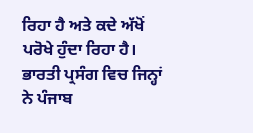ਰਿਹਾ ਹੈ ਅਤੇ ਕਦੇ ਅੱਖੋਂ ਪਰੋਖੇ ਹੁੰਦਾ ਰਿਹਾ ਹੈ। ਭਾਰਤੀ ਪ੍ਰਸੰਗ ਵਿਚ ਜਿਨ੍ਹਾਂ ਨੇ ਪੰਜਾਬ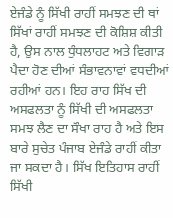ਏਜੰਡੇ ਨੂੰ ਸਿੱਖੀ ਰਾਹੀਂ ਸਮਝਣ ਦੀ ਥਾਂ ਸਿੱਖਾਂ ਰਾਹੀਂ ਸਮਝਣ ਦੀ ਕੋਸ਼ਿਸ਼ ਕੀਤੀ ਹੈ, ਉਸ ਨਾਲ ਧੁੰਧਲਾਹਟ ਅਤੇ ਵਿਗਾੜ ਪੈਦਾ ਹੋਣ ਦੀਆਂ ਸੰਭਾਵਨਾਵਾਂ ਵਧਦੀਆਂ ਰਹੀਆਂ ਹਨ। ਇਹ ਰਾਹ ਸਿੱਖ ਦੀ ਅਸਫਲਤਾ ਨੂੰ ਸਿੱਖੀ ਦੀ ਅਸਫਲਤਾ ਸਮਝ ਲੈਣ ਦਾ ਸੌਖਾ ਰਾਹ ਹੈ ਅਤੇ ਇਸ ਬਾਰੇ ਸੁਚੇਤ ਪੰਜਾਬ ਏਜੰਡੇ ਰਾਹੀਂ ਕੀਤਾ ਜਾ ਸਕਦਾ ਹੈ। ਸਿੱਖ ਇਤਿਹਾਸ ਰਾਹੀਂ ਸਿੱਖੀ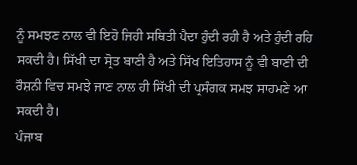ਨੂੰ ਸਮਝਣ ਨਾਲ ਵੀ ਇਹੋ ਜਿਹੀ ਸਥਿਤੀ ਪੈਦਾ ਹੁੰਦੀ ਰਹੀ ਹੈ ਅਤੇ ਹੁੰਦੀ ਰਹਿ ਸਕਦੀ ਹੈ। ਸਿੱਖੀ ਦਾ ਸ੍ਰੋਤ ਬਾਣੀ ਹੈ ਅਤੇ ਸਿੱਖ ਇਤਿਹਾਸ ਨੂੰ ਵੀ ਬਾਣੀ ਦੀ ਰੌਸ਼ਨੀ ਵਿਚ ਸਮਝੇ ਜਾਣ ਨਾਲ ਹੀ ਸਿੱਖੀ ਦੀ ਪ੍ਰਸੰਗਕ ਸਮਝ ਸਾਹਮਣੇ ਆ ਸਕਦੀ ਹੈ।
ਪੰਜਾਬ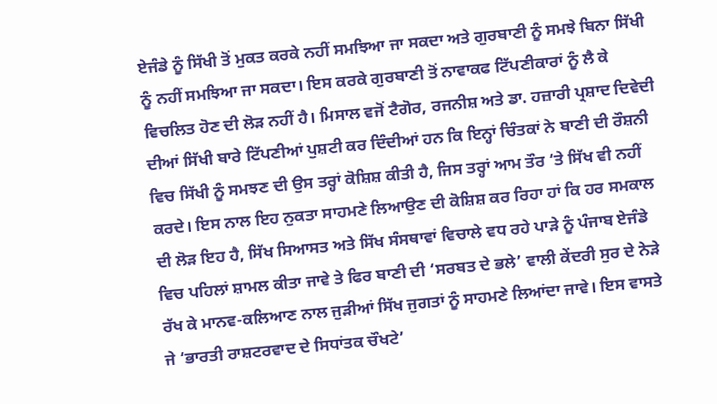ਏਜੰਡੇ ਨੂੰ ਸਿੱਖੀ ਤੋਂ ਮੁਕਤ ਕਰਕੇ ਨਹੀਂ ਸਮਝਿਆ ਜਾ ਸਕਦਾ ਅਤੇ ਗੁਰਬਾਣੀ ਨੂੰ ਸਮਝੇ ਬਿਨਾ ਸਿੱਖੀ ਨੂੰ ਨਹੀਂ ਸਮਝਿਆ ਜਾ ਸਕਦਾ। ਇਸ ਕਰਕੇ ਗੁਰਬਾਣੀ ਤੋਂ ਨਾਵਾਕਫ ਟਿੱਪਣੀਕਾਰਾਂ ਨੂੰ ਲੈ ਕੇ ਵਿਚਲਿਤ ਹੋਣ ਦੀ ਲੋੜ ਨਹੀਂ ਹੈ। ਮਿਸਾਲ ਵਜੋਂ ਟੈਗੋਰ, ਰਜਨੀਸ਼ ਅਤੇ ਡਾ. ਹਜ਼ਾਰੀ ਪ੍ਰਸ਼ਾਦ ਦਿਵੇਦੀ ਦੀਆਂ ਸਿੱਖੀ ਬਾਰੇ ਟਿੱਪਣੀਆਂ ਪੁਸ਼ਟੀ ਕਰ ਦਿੰਦੀਆਂ ਹਨ ਕਿ ਇਨ੍ਹਾਂ ਚਿੰਤਕਾਂ ਨੇ ਬਾਣੀ ਦੀ ਰੌਸ਼ਨੀ ਵਿਚ ਸਿੱਖੀ ਨੂੰ ਸਮਝਣ ਦੀ ਉਸ ਤਰ੍ਹਾਂ ਕੋਸ਼ਿਸ਼ ਕੀਤੀ ਹੈ, ਜਿਸ ਤਰ੍ਹਾਂ ਆਮ ਤੌਰ ‘ਤੇ ਸਿੱਖ ਵੀ ਨਹੀਂ ਕਰਦੇ। ਇਸ ਨਾਲ ਇਹ ਨੁਕਤਾ ਸਾਹਮਣੇ ਲਿਆਉਣ ਦੀ ਕੋਸ਼ਿਸ਼ ਕਰ ਰਿਹਾ ਹਾਂ ਕਿ ਹਰ ਸਮਕਾਲ ਦੀ ਲੋੜ ਇਹ ਹੈ, ਸਿੱਖ ਸਿਆਸਤ ਅਤੇ ਸਿੱਖ ਸੰਸਥਾਵਾਂ ਵਿਚਾਲੇ ਵਧ ਰਹੇ ਪਾੜੇ ਨੂੰ ਪੰਜਾਬ ਏਜੰਡੇ ਵਿਚ ਪਹਿਲਾਂ ਸ਼ਾਮਲ ਕੀਤਾ ਜਾਵੇ ਤੇ ਫਿਰ ਬਾਣੀ ਦੀ ‘ਸਰਬਤ ਦੇ ਭਲੇ’ ਵਾਲੀ ਕੇਂਦਰੀ ਸੁਰ ਦੇ ਨੇੜੇ ਰੱਖ ਕੇ ਮਾਨਵ-ਕਲਿਆਣ ਨਾਲ ਜੁੜੀਆਂ ਸਿੱਖ ਜੁਗਤਾਂ ਨੂੰ ਸਾਹਮਣੇ ਲਿਆਂਦਾ ਜਾਵੇ। ਇਸ ਵਾਸਤੇ ਜੇ ‘ਭਾਰਤੀ ਰਾਸ਼ਟਰਵਾਦ ਦੇ ਸਿਧਾਂਤਕ ਚੌਖਟੇ’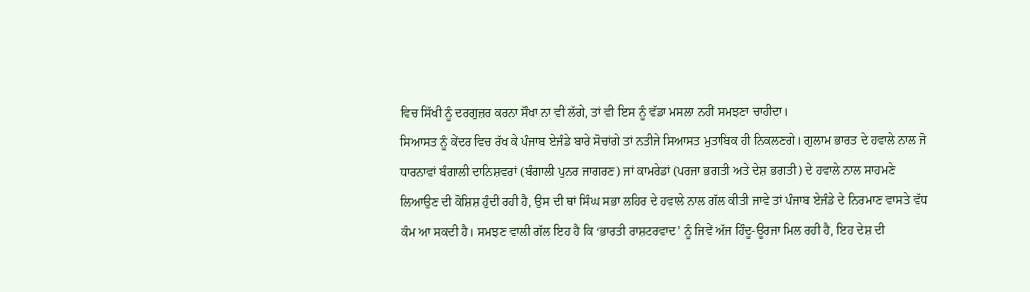ਵਿਚ ਸਿੱਖੀ ਨੂੰ ਦਰਗੁਜ਼ਰ ਕਰਨਾ ਸੌਖਾ ਨਾ ਵੀ ਲੱਗੇ, ਤਾਂ ਵੀ ਇਸ ਨੂੰ ਵੱਡਾ ਮਸਲਾ ਨਹੀਂ ਸਮਝਣਾ ਚਾਹੀਦਾ।
ਸਿਆਸਤ ਨੂੰ ਕੇਂਦਰ ਵਿਚ ਰੱਖ ਕੇ ਪੰਜਾਬ ਏਜੰਡੇ ਬਾਰੇ ਸੋਚਾਂਗੇ ਤਾਂ ਨਤੀਜੇ ਸਿਆਸਤ ਮੁਤਾਬਿਕ ਹੀ ਨਿਕਲਣਗੇ। ਗੁਲਾਮ ਭਾਰਤ ਦੇ ਹਵਾਲੇ ਨਾਲ ਜੋ ਧਾਰਨਾਵਾਂ ਬੰਗਾਲੀ ਦਾਨਿਸ਼ਵਰਾਂ (ਬੰਗਾਲੀ ਪੁਨਰ ਜਾਗਰਣ) ਜਾਂ ਕਾਮਰੇਡਾਂ (ਪਰਜਾ ਭਗਤੀ ਅਤੇ ਦੇਸ਼ ਭਗਤੀ) ਦੇ ਹਵਾਲੇ ਨਾਲ ਸਾਹਮਣੇ ਲਿਆਉਣ ਦੀ ਕੋਸ਼ਿਸ਼ ਹੁੰਦੀ ਰਹੀ ਹੈ, ਉਸ ਦੀ ਥਾਂ ਸਿੰਘ ਸਭਾ ਲਹਿਰ ਦੇ ਹਵਾਲੇ ਨਾਲ ਗੱਲ ਕੀਤੀ ਜਾਵੇ ਤਾਂ ਪੰਜਾਬ ਏਜੰਡੇ ਦੇ ਨਿਰਮਾਣ ਵਾਸਤੇ ਵੱਧ ਕੰਮ ਆ ਸਕਦੀ ਹੈ। ਸਮਝਣ ਵਾਲੀ ਗੱਲ ਇਹ ਹੈ ਕਿ ‘ਭਾਰਤੀ ਰਾਸ਼ਟਰਵਾਦ’ ਨੂੰ ਜਿਵੇਂ ਅੱਜ ਹਿੰਦੂ-ਊਰਜਾ ਮਿਲ ਰਹੀ ਹੈ, ਇਹ ਦੇਸ਼ ਦੀ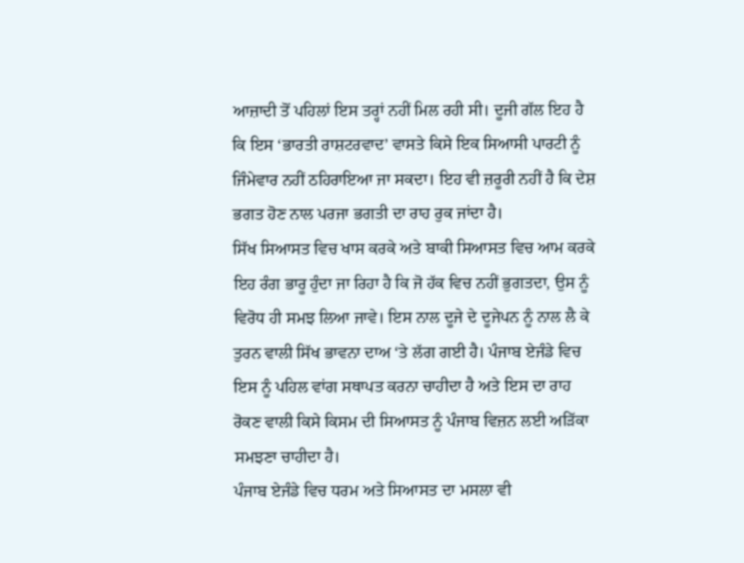ਆਜ਼ਾਦੀ ਤੋਂ ਪਹਿਲਾਂ ਇਸ ਤਰ੍ਹਾਂ ਨਹੀਂ ਮਿਲ ਰਹੀ ਸੀ। ਦੂਜੀ ਗੱਲ ਇਹ ਹੈ ਕਿ ਇਸ ‘ਭਾਰਤੀ ਰਾਸ਼ਟਰਵਾਦ’ ਵਾਸਤੇ ਕਿਸੇ ਇਕ ਸਿਆਸੀ ਪਾਰਟੀ ਨੂੰ ਜਿੰਮੇਵਾਰ ਨਹੀਂ ਠਹਿਰਾਇਆ ਜਾ ਸਕਦਾ। ਇਹ ਵੀ ਜ਼ਰੂਰੀ ਨਹੀਂ ਹੈ ਕਿ ਦੇਸ਼ ਭਗਤ ਹੋਣ ਨਾਲ ਪਰਜਾ ਭਗਤੀ ਦਾ ਰਾਹ ਰੁਕ ਜਾਂਦਾ ਹੈ।
ਸਿੱਖ ਸਿਆਸਤ ਵਿਚ ਖਾਸ ਕਰਕੇ ਅਤੇ ਬਾਕੀ ਸਿਆਸਤ ਵਿਚ ਆਮ ਕਰਕੇ ਇਹ ਰੰਗ ਭਾਰੂ ਹੁੰਦਾ ਜਾ ਰਿਹਾ ਹੈ ਕਿ ਜੋ ਹੱਕ ਵਿਚ ਨਹੀਂ ਭੁਗਤਦਾ, ਉਸ ਨੂੰ ਵਿਰੋਧ ਹੀ ਸਮਝ ਲਿਆ ਜਾਵੇ। ਇਸ ਨਾਲ ਦੂਜੇ ਦੇ ਦੂਜੇਪਨ ਨੂੰ ਨਾਲ ਲੈ ਕੇ ਤੁਰਨ ਵਾਲੀ ਸਿੱਖ ਭਾਵਨਾ ਦਾਅ ‘ਤੇ ਲੱਗ ਗਈ ਹੈ। ਪੰਜਾਬ ਏਜੰਡੇ ਵਿਚ ਇਸ ਨੂੰ ਪਹਿਲ ਵਾਂਗ ਸਥਾਪਤ ਕਰਨਾ ਚਾਹੀਦਾ ਹੈ ਅਤੇ ਇਸ ਦਾ ਰਾਹ ਰੋਕਣ ਵਾਲੀ ਕਿਸੇ ਕਿਸਮ ਦੀ ਸਿਆਸਤ ਨੂੰ ਪੰਜਾਬ ਵਿਜ਼ਨ ਲਈ ਅੜਿੱਕਾ ਸਮਝਣਾ ਚਾਹੀਦਾ ਹੈ।
ਪੰਜਾਬ ਏਜੰਡੇ ਵਿਚ ਧਰਮ ਅਤੇ ਸਿਆਸਤ ਦਾ ਮਸਲਾ ਵੀ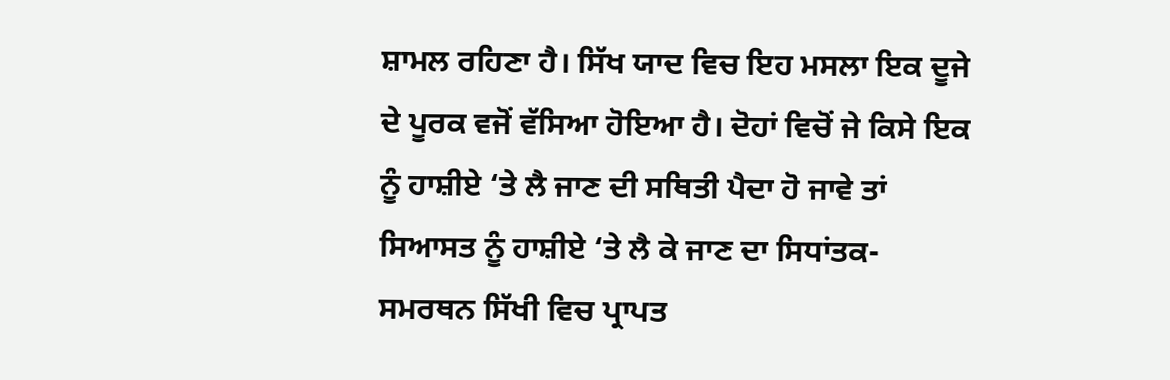ਸ਼ਾਮਲ ਰਹਿਣਾ ਹੈ। ਸਿੱਖ ਯਾਦ ਵਿਚ ਇਹ ਮਸਲਾ ਇਕ ਦੂਜੇ ਦੇ ਪੂਰਕ ਵਜੋਂ ਵੱਸਿਆ ਹੋਇਆ ਹੈ। ਦੋਹਾਂ ਵਿਚੋਂ ਜੇ ਕਿਸੇ ਇਕ ਨੂੰ ਹਾਸ਼ੀਏ ‘ਤੇ ਲੈ ਜਾਣ ਦੀ ਸਥਿਤੀ ਪੈਦਾ ਹੋ ਜਾਵੇ ਤਾਂ ਸਿਆਸਤ ਨੂੰ ਹਾਸ਼ੀਏ ‘ਤੇ ਲੈ ਕੇ ਜਾਣ ਦਾ ਸਿਧਾਂਤਕ-ਸਮਰਥਨ ਸਿੱਖੀ ਵਿਚ ਪ੍ਰਾਪਤ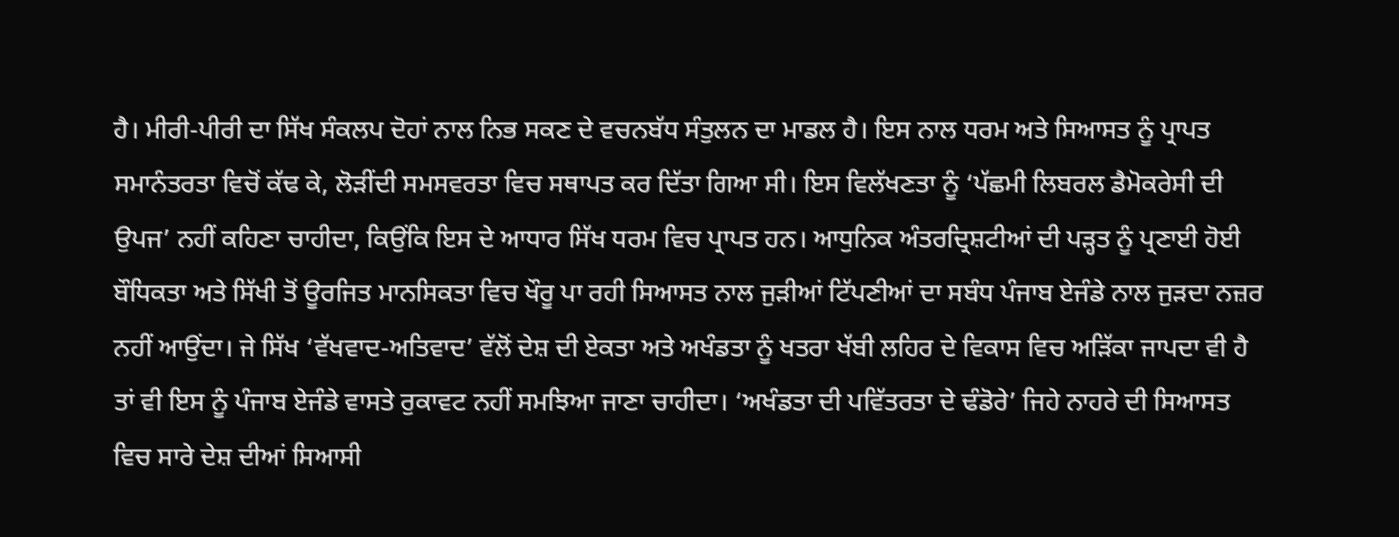ਹੈ। ਮੀਰੀ-ਪੀਰੀ ਦਾ ਸਿੱਖ ਸੰਕਲਪ ਦੋਹਾਂ ਨਾਲ ਨਿਭ ਸਕਣ ਦੇ ਵਚਨਬੱਧ ਸੰਤੁਲਨ ਦਾ ਮਾਡਲ ਹੈ। ਇਸ ਨਾਲ ਧਰਮ ਅਤੇ ਸਿਆਸਤ ਨੂੰ ਪ੍ਰਾਪਤ ਸਮਾਨੰਤਰਤਾ ਵਿਚੋਂ ਕੱਢ ਕੇ, ਲੋੜੀਂਦੀ ਸਮਸਵਰਤਾ ਵਿਚ ਸਥਾਪਤ ਕਰ ਦਿੱਤਾ ਗਿਆ ਸੀ। ਇਸ ਵਿਲੱਖਣਤਾ ਨੂੰ ‘ਪੱਛਮੀ ਲਿਬਰਲ ਡੈਮੋਕਰੇਸੀ ਦੀ ਉਪਜ’ ਨਹੀਂ ਕਹਿਣਾ ਚਾਹੀਦਾ, ਕਿਉਂਕਿ ਇਸ ਦੇ ਆਧਾਰ ਸਿੱਖ ਧਰਮ ਵਿਚ ਪ੍ਰਾਪਤ ਹਨ। ਆਧੁਨਿਕ ਅੰਤਰਦ੍ਰਿਸ਼ਟੀਆਂ ਦੀ ਪੜ੍ਹਤ ਨੂੰ ਪ੍ਰਣਾਈ ਹੋਈ ਬੌਧਿਕਤਾ ਅਤੇ ਸਿੱਖੀ ਤੋਂ ਊਰਜਿਤ ਮਾਨਸਿਕਤਾ ਵਿਚ ਖੌਰੂ ਪਾ ਰਹੀ ਸਿਆਸਤ ਨਾਲ ਜੁੜੀਆਂ ਟਿੱਪਣੀਆਂ ਦਾ ਸਬੰਧ ਪੰਜਾਬ ਏਜੰਡੇ ਨਾਲ ਜੁੜਦਾ ਨਜ਼ਰ ਨਹੀਂ ਆਉਂਦਾ। ਜੇ ਸਿੱਖ ‘ਵੱਖਵਾਦ-ਅਤਿਵਾਦ’ ਵੱਲੋਂ ਦੇਸ਼ ਦੀ ਏਕਤਾ ਅਤੇ ਅਖੰਡਤਾ ਨੂੰ ਖਤਰਾ ਖੱਬੀ ਲਹਿਰ ਦੇ ਵਿਕਾਸ ਵਿਚ ਅੜਿੱਕਾ ਜਾਪਦਾ ਵੀ ਹੈ ਤਾਂ ਵੀ ਇਸ ਨੂੰ ਪੰਜਾਬ ਏਜੰਡੇ ਵਾਸਤੇ ਰੁਕਾਵਟ ਨਹੀਂ ਸਮਝਿਆ ਜਾਣਾ ਚਾਹੀਦਾ। ‘ਅਖੰਡਤਾ ਦੀ ਪਵਿੱਤਰਤਾ ਦੇ ਢੰਡੋਰੇ’ ਜਿਹੇ ਨਾਹਰੇ ਦੀ ਸਿਆਸਤ ਵਿਚ ਸਾਰੇ ਦੇਸ਼ ਦੀਆਂ ਸਿਆਸੀ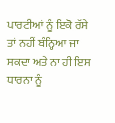ਪਾਰਟੀਆਂ ਨੂੰ ਇਕੋ ਰੱਸੇ ਤਾਂ ਨਹੀਂ ਬੰਨ੍ਹਿਆ ਜਾ ਸਕਦਾ ਅਤੇ ਨਾ ਹੀ ਇਸ ਧਾਰਨਾ ਨੂੰ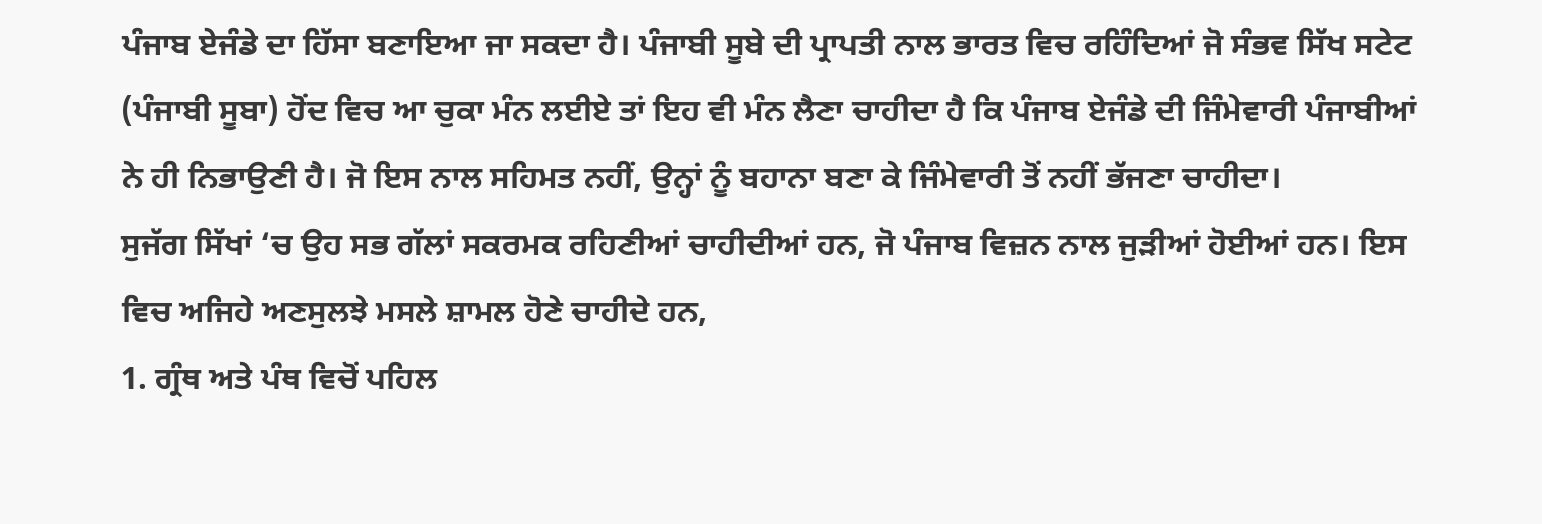ਪੰਜਾਬ ਏਜੰਡੇ ਦਾ ਹਿੱਸਾ ਬਣਾਇਆ ਜਾ ਸਕਦਾ ਹੈ। ਪੰਜਾਬੀ ਸੂਬੇ ਦੀ ਪ੍ਰਾਪਤੀ ਨਾਲ ਭਾਰਤ ਵਿਚ ਰਹਿੰਦਿਆਂ ਜੋ ਸੰਭਵ ਸਿੱਖ ਸਟੇਟ (ਪੰਜਾਬੀ ਸੂਬਾ) ਹੋਂਦ ਵਿਚ ਆ ਚੁਕਾ ਮੰਨ ਲਈਏ ਤਾਂ ਇਹ ਵੀ ਮੰਨ ਲੈਣਾ ਚਾਹੀਦਾ ਹੈ ਕਿ ਪੰਜਾਬ ਏਜੰਡੇ ਦੀ ਜਿੰਮੇਵਾਰੀ ਪੰਜਾਬੀਆਂ ਨੇ ਹੀ ਨਿਭਾਉਣੀ ਹੈ। ਜੋ ਇਸ ਨਾਲ ਸਹਿਮਤ ਨਹੀਂ, ਉਨ੍ਹਾਂ ਨੂੰ ਬਹਾਨਾ ਬਣਾ ਕੇ ਜਿੰਮੇਵਾਰੀ ਤੋਂ ਨਹੀਂ ਭੱਜਣਾ ਚਾਹੀਦਾ।
ਸੁਜੱਗ ਸਿੱਖਾਂ ‘ਚ ਉਹ ਸਭ ਗੱਲਾਂ ਸਕਰਮਕ ਰਹਿਣੀਆਂ ਚਾਹੀਦੀਆਂ ਹਨ, ਜੋ ਪੰਜਾਬ ਵਿਜ਼ਨ ਨਾਲ ਜੁੜੀਆਂ ਹੋਈਆਂ ਹਨ। ਇਸ ਵਿਚ ਅਜਿਹੇ ਅਣਸੁਲਝੇ ਮਸਲੇ ਸ਼ਾਮਲ ਹੋਣੇ ਚਾਹੀਦੇ ਹਨ,
1. ਗ੍ਰੰਥ ਅਤੇ ਪੰਥ ਵਿਚੋਂ ਪਹਿਲ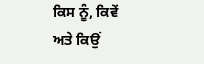ਕਿਸ ਨੂੰ, ਕਿਵੇਂ ਅਤੇ ਕਿਉਂ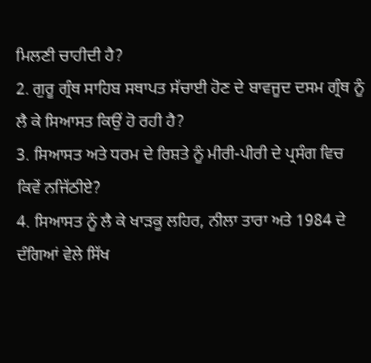ਮਿਲਣੀ ਚਾਹੀਦੀ ਹੈ?
2. ਗੁਰੂ ਗ੍ਰੰਥ ਸਾਹਿਬ ਸਥਾਪਤ ਸੱਚਾਈ ਹੋਣ ਦੇ ਬਾਵਜੂਦ ਦਸਮ ਗ੍ਰੰਥ ਨੂੰ ਲੈ ਕੇ ਸਿਆਸਤ ਕਿਉਂ ਹੋ ਰਹੀ ਹੈ?
3. ਸਿਆਸਤ ਅਤੇ ਧਰਮ ਦੇ ਰਿਸ਼ਤੇ ਨੂੰ ਮੀਰੀ-ਪੀਰੀ ਦੇ ਪ੍ਰਸੰਗ ਵਿਚ ਕਿਵੇਂ ਨਜਿੱਠੀਏ?
4. ਸਿਆਸਤ ਨੂੰ ਲੈ ਕੇ ਖਾੜਕੂ ਲਹਿਰ, ਨੀਲਾ ਤਾਰਾ ਅਤੇ 1984 ਦੇ ਦੰਗਿਆਂ ਵੇਲੇ ਸਿੱਖ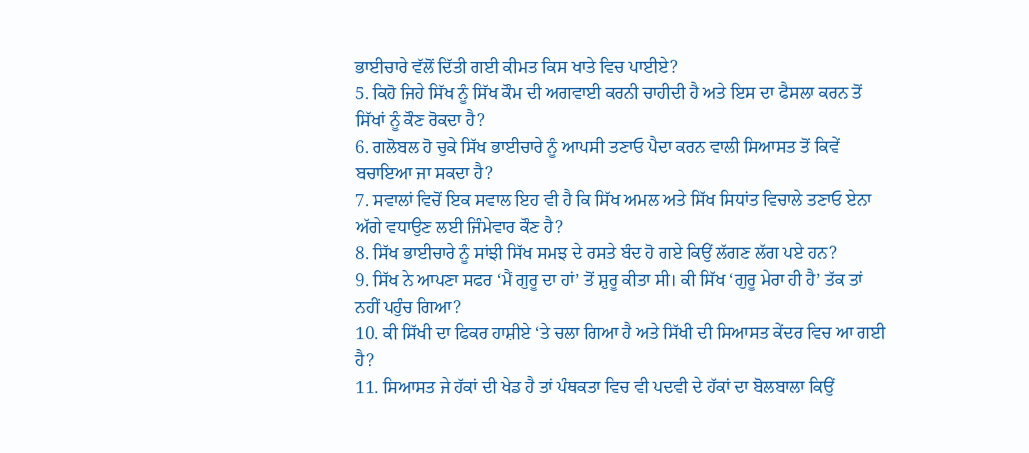ਭਾਈਚਾਰੇ ਵੱਲੋਂ ਦਿੱਤੀ ਗਈ ਕੀਮਤ ਕਿਸ ਖਾਤੇ ਵਿਚ ਪਾਈਏ?
5. ਕਿਹੋ ਜਿਹੇ ਸਿੱਖ ਨੂੰ ਸਿੱਖ ਕੌਮ ਦੀ ਅਗਵਾਈ ਕਰਨੀ ਚਾਹੀਦੀ ਹੈ ਅਤੇ ਇਸ ਦਾ ਫੈਸਲਾ ਕਰਨ ਤੋਂ ਸਿੱਖਾਂ ਨੂੰ ਕੌਣ ਰੋਕਦਾ ਹੈ?
6. ਗਲੋਬਲ ਹੋ ਚੁਕੇ ਸਿੱਖ ਭਾਈਚਾਰੇ ਨੂੰ ਆਪਸੀ ਤਣਾਓ ਪੈਦਾ ਕਰਨ ਵਾਲੀ ਸਿਆਸਤ ਤੋਂ ਕਿਵੇਂ ਬਚਾਇਆ ਜਾ ਸਕਦਾ ਹੈ?
7. ਸਵਾਲਾਂ ਵਿਚੋਂ ਇਕ ਸਵਾਲ ਇਹ ਵੀ ਹੈ ਕਿ ਸਿੱਖ ਅਮਲ ਅਤੇ ਸਿੱਖ ਸਿਧਾਂਤ ਵਿਚਾਲੇ ਤਣਾਓ ਏਨਾ ਅੱਗੇ ਵਧਾਉਣ ਲਈ ਜਿੰਮੇਵਾਰ ਕੌਣ ਹੈ?
8. ਸਿੱਖ ਭਾਈਚਾਰੇ ਨੂੰ ਸਾਂਝੀ ਸਿੱਖ ਸਮਝ ਦੇ ਰਸਤੇ ਬੰਦ ਹੋ ਗਏ ਕਿਉਂ ਲੱਗਣ ਲੱਗ ਪਏ ਹਨ?
9. ਸਿੱਖ ਨੇ ਆਪਣਾ ਸਫਰ ‘ਮੈਂ ਗੁਰੂ ਦਾ ਹਾਂ’ ਤੋਂ ਸ਼ੁਰੂ ਕੀਤਾ ਸੀ। ਕੀ ਸਿੱਖ ‘ਗੁਰੂ ਮੇਰਾ ਹੀ ਹੈ’ ਤੱਕ ਤਾਂ ਨਹੀਂ ਪਹੁੰਚ ਗਿਆ?
10. ਕੀ ਸਿੱਖੀ ਦਾ ਫਿਕਰ ਹਾਸ਼ੀਏ ‘ਤੇ ਚਲਾ ਗਿਆ ਹੈ ਅਤੇ ਸਿੱਖੀ ਦੀ ਸਿਆਸਤ ਕੇਂਦਰ ਵਿਚ ਆ ਗਈ ਹੈ?
11. ਸਿਆਸਤ ਜੇ ਹੱਕਾਂ ਦੀ ਖੇਡ ਹੈ ਤਾਂ ਪੰਥਕਤਾ ਵਿਚ ਵੀ ਪਦਵੀ ਦੇ ਹੱਕਾਂ ਦਾ ਬੋਲਬਾਲਾ ਕਿਉਂ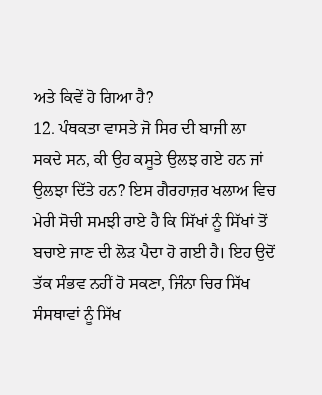ਅਤੇ ਕਿਵੇਂ ਹੋ ਗਿਆ ਹੈ?
12. ਪੰਥਕਤਾ ਵਾਸਤੇ ਜੋ ਸਿਰ ਦੀ ਬਾਜੀ ਲਾ ਸਕਦੇ ਸਨ, ਕੀ ਉਹ ਕਸੂਤੇ ਉਲਝ ਗਏ ਹਨ ਜਾਂ ਉਲਝਾ ਦਿੱਤੇ ਹਨ? ਇਸ ਗੈਰਹਾਜ਼ਰ ਖਲਾਅ ਵਿਚ ਮੇਰੀ ਸੋਚੀ ਸਮਝੀ ਰਾਏ ਹੈ ਕਿ ਸਿੱਖਾਂ ਨੂੰ ਸਿੱਖਾਂ ਤੋਂ ਬਚਾਏ ਜਾਣ ਦੀ ਲੋੜ ਪੈਦਾ ਹੋ ਗਈ ਹੈ। ਇਹ ਉਦੋਂ ਤੱਕ ਸੰਭਵ ਨਹੀਂ ਹੋ ਸਕਣਾ, ਜਿੰਨਾ ਚਿਰ ਸਿੱਖ ਸੰਸਥਾਵਾਂ ਨੂੰ ਸਿੱਖ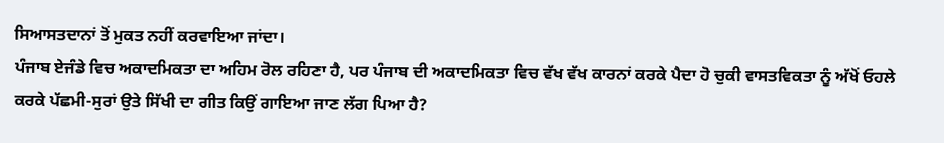ਸਿਆਸਤਦਾਨਾਂ ਤੋਂ ਮੁਕਤ ਨਹੀਂ ਕਰਵਾਇਆ ਜਾਂਦਾ।
ਪੰਜਾਬ ਏਜੰਡੇ ਵਿਚ ਅਕਾਦਮਿਕਤਾ ਦਾ ਅਹਿਮ ਰੋਲ ਰਹਿਣਾ ਹੈ, ਪਰ ਪੰਜਾਬ ਦੀ ਅਕਾਦਮਿਕਤਾ ਵਿਚ ਵੱਖ ਵੱਖ ਕਾਰਨਾਂ ਕਰਕੇ ਪੈਦਾ ਹੋ ਚੁਕੀ ਵਾਸਤਵਿਕਤਾ ਨੂੰ ਅੱਖੋਂ ਓਹਲੇ ਕਰਕੇ ਪੱਛਮੀ-ਸੁਰਾਂ ਉਤੇ ਸਿੱਖੀ ਦਾ ਗੀਤ ਕਿਉਂ ਗਾਇਆ ਜਾਣ ਲੱਗ ਪਿਆ ਹੈ?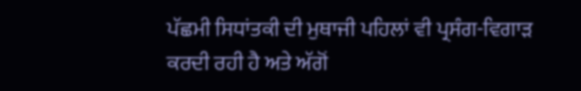ਪੱਛਮੀ ਸਿਧਾਂਤਕੀ ਦੀ ਮੁਥਾਜੀ ਪਹਿਲਾਂ ਵੀ ਪ੍ਰਸੰਗ-ਵਿਗਾੜ ਕਰਦੀ ਰਹੀ ਹੈ ਅਤੇ ਅੱਗੋਂ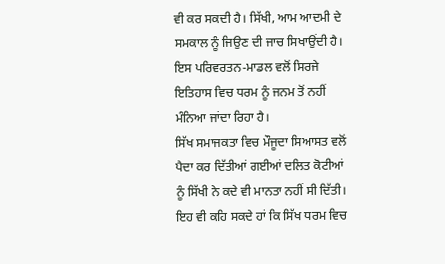ਵੀ ਕਰ ਸਕਦੀ ਹੈ। ਸਿੱਖੀ, ਆਮ ਆਦਮੀ ਦੇ ਸਮਕਾਲ ਨੂੰ ਜਿਉਣ ਦੀ ਜਾਚ ਸਿਖਾਉਂਦੀ ਹੈ। ਇਸ ਪਰਿਵਰਤਨ-ਮਾਡਲ ਵਲੋਂ ਸਿਰਜੇ ਇਤਿਹਾਸ ਵਿਚ ਧਰਮ ਨੂੰ ਜਨਮ ਤੋਂ ਨਹੀਂ ਮੰਨਿਆ ਜਾਂਦਾ ਰਿਹਾ ਹੈ।
ਸਿੱਖ ਸਮਾਜਕਤਾ ਵਿਚ ਮੌਜੂਦਾ ਸਿਆਸਤ ਵਲੋਂ ਪੈਦਾ ਕਰ ਦਿੱਤੀਆਂ ਗਈਆਂ ਦਲਿਤ ਕੋਟੀਆਂ ਨੂੰ ਸਿੱਖੀ ਨੇ ਕਦੇ ਵੀ ਮਾਨਤਾ ਨਹੀਂ ਸੀ ਦਿੱਤੀ। ਇਹ ਵੀ ਕਹਿ ਸਕਦੇ ਹਾਂ ਕਿ ਸਿੱਖ ਧਰਮ ਵਿਚ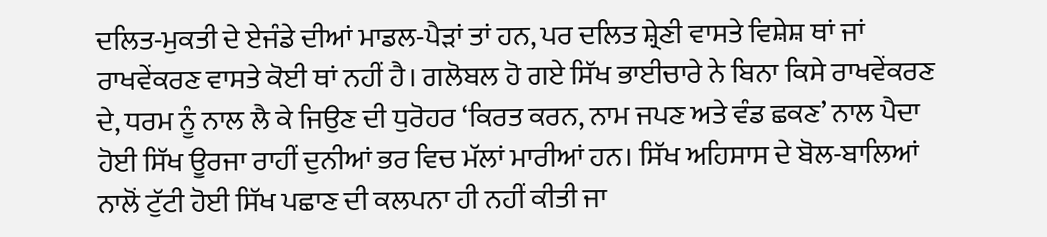ਦਲਿਤ-ਮੁਕਤੀ ਦੇ ਏਜੰਡੇ ਦੀਆਂ ਮਾਡਲ-ਪੈੜਾਂ ਤਾਂ ਹਨ, ਪਰ ਦਲਿਤ ਸ਼੍ਰੇਣੀ ਵਾਸਤੇ ਵਿਸ਼ੇਸ਼ ਥਾਂ ਜਾਂ ਰਾਖਵੇਂਕਰਣ ਵਾਸਤੇ ਕੋਈ ਥਾਂ ਨਹੀਂ ਹੈ। ਗਲੋਬਲ ਹੋ ਗਏ ਸਿੱਖ ਭਾਈਚਾਰੇ ਨੇ ਬਿਨਾ ਕਿਸੇ ਰਾਖਵੇਂਕਰਣ ਦੇ, ਧਰਮ ਨੂੰ ਨਾਲ ਲੈ ਕੇ ਜਿਉਣ ਦੀ ਧੁਰੋਹਰ ‘ਕਿਰਤ ਕਰਨ, ਨਾਮ ਜਪਣ ਅਤੇ ਵੰਡ ਛਕਣ’ ਨਾਲ ਪੈਦਾ ਹੋਈ ਸਿੱਖ ਊਰਜਾ ਰਾਹੀਂ ਦੁਨੀਆਂ ਭਰ ਵਿਚ ਮੱਲਾਂ ਮਾਰੀਆਂ ਹਨ। ਸਿੱਖ ਅਹਿਸਾਸ ਦੇ ਬੋਲ-ਬਾਲਿਆਂ ਨਾਲੋਂ ਟੁੱਟੀ ਹੋਈ ਸਿੱਖ ਪਛਾਣ ਦੀ ਕਲਪਨਾ ਹੀ ਨਹੀਂ ਕੀਤੀ ਜਾ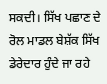ਸਕਦੀ। ਸਿੱਖ ਪਛਾਣ ਦੇ ਰੋਲ ਮਾਡਲ ਬੇਸ਼ੱਕ ਸਿੱਖ ਡੇਰੇਦਾਰ ਹੁੰਦੇ ਜਾ ਰਹੇ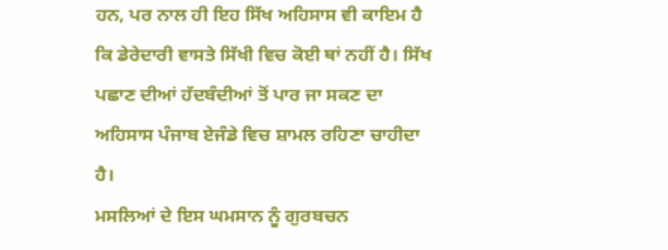ਹਨ, ਪਰ ਨਾਲ ਹੀ ਇਹ ਸਿੱਖ ਅਹਿਸਾਸ ਵੀ ਕਾਇਮ ਹੈ ਕਿ ਡੇਰੇਦਾਰੀ ਵਾਸਤੇ ਸਿੱਖੀ ਵਿਚ ਕੋਈ ਥਾਂ ਨਹੀਂ ਹੈ। ਸਿੱਖ ਪਛਾਣ ਦੀਆਂ ਹੱਦਬੰਦੀਆਂ ਤੋਂ ਪਾਰ ਜਾ ਸਕਣ ਦਾ ਅਹਿਸਾਸ ਪੰਜਾਬ ਏਜੰਡੇ ਵਿਚ ਸ਼ਾਮਲ ਰਹਿਣਾ ਚਾਹੀਦਾ ਹੈ।
ਮਸਲਿਆਂ ਦੇ ਇਸ ਘਮਸਾਨ ਨੂੰ ਗੁਰਬਚਨ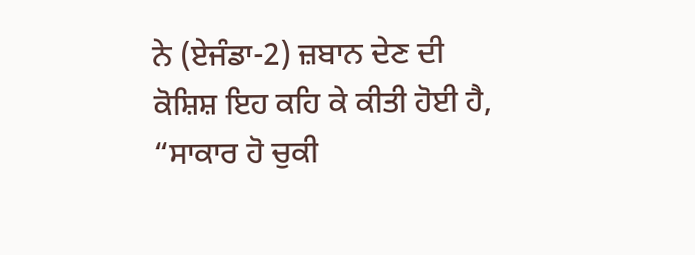ਨੇ (ਏਜੰਡਾ-2) ਜ਼ਬਾਨ ਦੇਣ ਦੀ ਕੋਸ਼ਿਸ਼ ਇਹ ਕਹਿ ਕੇ ਕੀਤੀ ਹੋਈ ਹੈ, “ਸਾਕਾਰ ਹੋ ਚੁਕੀ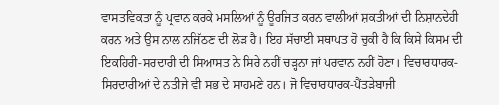ਵਾਸਤਵਿਕਤਾ ਨੂੰ ਪ੍ਰਵਾਨ ਕਰਕੇ ਮਸਲਿਆਂ ਨੂੰ ਊਰਜਿਤ ਕਰਨ ਵਾਲੀਆਂ ਸ਼ਕਤੀਆਂ ਦੀ ਨਿਸ਼ਾਨਦੇਹੀ ਕਰਨ ਅਤੇ ਉਸ ਨਾਲ ਨਜਿੱਠਣ ਦੀ ਲੋੜ ਹੈ। ਇਹ ਸੱਚਾਈ ਸਥਾਪਤ ਹੋ ਚੁਕੀ ਹੈ ਕਿ ਕਿਸੇ ਕਿਸਮ ਦੀ ਇਕਹਿਰੀ-ਸਰਦਾਰੀ ਦੀ ਸਿਆਸਤ ਨੇ ਸਿਰੇ ਨਹੀਂ ਚੜ੍ਹਨਾ ਜਾਂ ਪਰਵਾਨ ਨਹੀਂ ਹੋਣਾ। ਵਿਚਾਰਧਾਰਕ-ਸਿਰਦਾਰੀਆਂ ਦੇ ਨਤੀਜੇ ਵੀ ਸਭ ਦੇ ਸਾਹਮਣੇ ਹਨ। ਜੋ ਵਿਚਾਰਧਾਰਕ-ਪੈਂਤੜੇਬਾਜੀ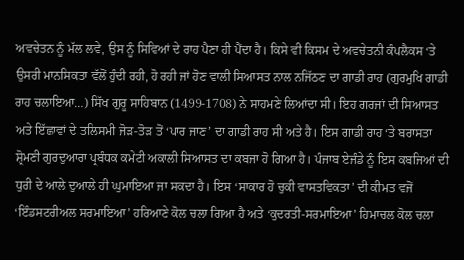ਅਵਚੇਤਨ ਨੂੰ ਮੱਲ ਲਵੇ, ਉਸ ਨੂੰ ਸਿਵਿਆਂ ਦੇ ਰਾਹ ਪੈਣਾ ਹੀ ਪੈਂਦਾ ਹੈ। ਕਿਸੇ ਵੀ ਕਿਸਮ ਦੇ ਅਵਚੇਤਨੀ ਕੰਪਲੈਕਸ ‘ਤੇ ਉਸਰੀ ਮਾਨਸਿਕਤਾ ਵੱਲੋਂ ਹੁੰਦੀ ਰਹੀ, ਹੋ ਰਹੀ ਜਾਂ ਹੋਣ ਵਾਲੀ ਸਿਆਸਤ ਨਾਲ ਨਜਿੱਠਣ ਦਾ ਗਾਡੀ ਰਾਹ (ਗੁਰਮੁਖਿ ਗਾਡੀ ਰਾਹ ਚਲਾਇਆ…) ਸਿੱਖ ਗੁਰੂ ਸਾਹਿਬਾਨ (1499-1708) ਨੇ ਸਾਹਮਣੇ ਲਿਆਂਦਾ ਸੀ। ਇਹ ਗਰਜਾਂ ਦੀ ਸਿਆਸਤ ਅਤੇ ਇੱਛਾਵਾਂ ਦੇ ਤਲਿਸਮੀ ਜੋੜ-ਤੋੜ ਤੋਂ ‘ਪਾਰ ਜਾਣ’ ਦਾ ਗਾਡੀ ਰਾਹ ਸੀ ਅਤੇ ਹੈ। ਇਸ ਗਾਡੀ ਰਾਹ ‘ਤੇ ਬਰਾਸਤਾ ਸ਼੍ਰੋਮਣੀ ਗੁਰਦੁਆਰਾ ਪ੍ਰਬੰਧਕ ਕਮੇਟੀ ਅਕਾਲੀ ਸਿਆਸਤ ਦਾ ਕਬਜਾ ਹੋ ਗਿਆ ਹੈ। ਪੰਜਾਬ ਏਜੰਡੇ ਨੂੰ ਇਸ ਕਬਜਿਆਂ ਦੀ ਧੁਰੀ ਦੇ ਆਲੇ ਦੁਆਲੇ ਹੀ ਘੁਮਾਇਆ ਜਾ ਸਕਦਾ ਹੈ। ਇਸ ‘ਸਾਕਾਰ ਹੋ ਚੁਕੀ ਵਾਸਤਵਿਕਤਾ’ ਦੀ ਕੀਮਤ ਵਜੋਂ ‘ਇੰਡਸਟਰੀਅਲ ਸਰਮਾਇਆ’ ਹਰਿਆਣੇ ਕੋਲ ਚਲਾ ਗਿਆ ਹੈ ਅਤੇ ‘ਕੁਦਰਤੀ-ਸਰਮਾਇਆ’ ਹਿਮਾਚਲ ਕੋਲ ਚਲਾ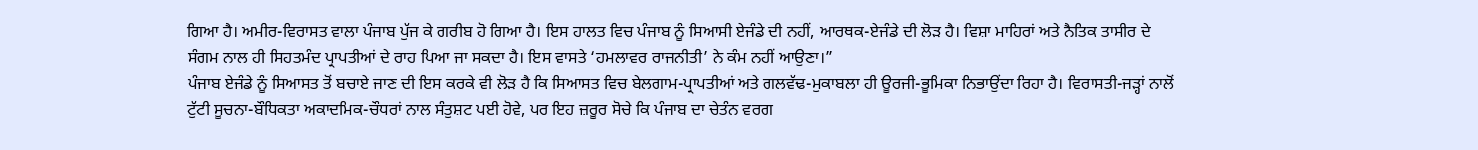ਗਿਆ ਹੈ। ਅਮੀਰ-ਵਿਰਾਸਤ ਵਾਲਾ ਪੰਜਾਬ ਪੁੱਜ ਕੇ ਗਰੀਬ ਹੋ ਗਿਆ ਹੈ। ਇਸ ਹਾਲਤ ਵਿਚ ਪੰਜਾਬ ਨੂੰ ਸਿਆਸੀ ਏਜੰਡੇ ਦੀ ਨਹੀਂ, ਆਰਥਕ-ਏਜੰਡੇ ਦੀ ਲੋੜ ਹੈ। ਵਿਸ਼ਾ ਮਾਹਿਰਾਂ ਅਤੇ ਨੈਤਿਕ ਤਾਸੀਰ ਦੇ ਸੰਗਮ ਨਾਲ ਹੀ ਸਿਹਤਮੰਦ ਪ੍ਰਾਪਤੀਆਂ ਦੇ ਰਾਹ ਪਿਆ ਜਾ ਸਕਦਾ ਹੈ। ਇਸ ਵਾਸਤੇ ‘ਹਮਲਾਵਰ ਰਾਜਨੀਤੀ’ ਨੇ ਕੰਮ ਨਹੀਂ ਆਉਣਾ।”
ਪੰਜਾਬ ਏਜੰਡੇ ਨੂੰ ਸਿਆਸਤ ਤੋਂ ਬਚਾਏ ਜਾਣ ਦੀ ਇਸ ਕਰਕੇ ਵੀ ਲੋੜ ਹੈ ਕਿ ਸਿਆਸਤ ਵਿਚ ਬੇਲਗਾਮ-ਪ੍ਰਾਪਤੀਆਂ ਅਤੇ ਗਲਵੱਢ-ਮੁਕਾਬਲਾ ਹੀ ਊਰਜੀ-ਭੂਮਿਕਾ ਨਿਭਾਉਂਦਾ ਰਿਹਾ ਹੈ। ਵਿਰਾਸਤੀ-ਜੜ੍ਹਾਂ ਨਾਲੋਂ ਟੁੱਟੀ ਸੂਚਨਾ-ਬੌਧਿਕਤਾ ਅਕਾਦਮਿਕ-ਚੌਧਰਾਂ ਨਾਲ ਸੰਤੁਸ਼ਟ ਪਈ ਹੋਵੇ, ਪਰ ਇਹ ਜ਼ਰੂਰ ਸੋਚੇ ਕਿ ਪੰਜਾਬ ਦਾ ਚੇਤੰਨ ਵਰਗ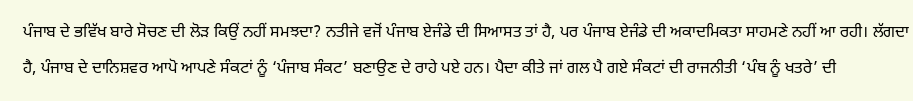ਪੰਜਾਬ ਦੇ ਭਵਿੱਖ ਬਾਰੇ ਸੋਚਣ ਦੀ ਲੋੜ ਕਿਉਂ ਨਹੀਂ ਸਮਝਦਾ? ਨਤੀਜੇ ਵਜੋਂ ਪੰਜਾਬ ਏਜੰਡੇ ਦੀ ਸਿਆਸਤ ਤਾਂ ਹੈ, ਪਰ ਪੰਜਾਬ ਏਜੰਡੇ ਦੀ ਅਕਾਦਮਿਕਤਾ ਸਾਹਮਣੇ ਨਹੀਂ ਆ ਰਹੀ। ਲੱਗਦਾ ਹੈ, ਪੰਜਾਬ ਦੇ ਦਾਨਿਸ਼ਵਰ ਆਪੋ ਆਪਣੇ ਸੰਕਟਾਂ ਨੂੰ ‘ਪੰਜਾਬ ਸੰਕਟ’ ਬਣਾਉਣ ਦੇ ਰਾਹੇ ਪਏ ਹਨ। ਪੈਦਾ ਕੀਤੇ ਜਾਂ ਗਲ ਪੈ ਗਏ ਸੰਕਟਾਂ ਦੀ ਰਾਜਨੀਤੀ ‘ਪੰਥ ਨੂੰ ਖਤਰੇ’ ਦੀ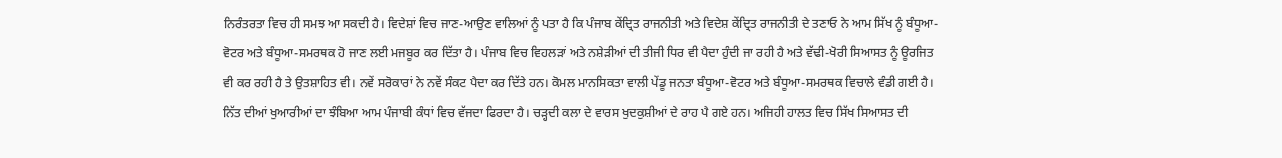ਨਿਰੰਤਰਤਾ ਵਿਚ ਹੀ ਸਮਝ ਆ ਸਕਦੀ ਹੈ। ਵਿਦੇਸ਼ਾਂ ਵਿਚ ਜਾਣ-ਆਉਣ ਵਾਲਿਆਂ ਨੂੰ ਪਤਾ ਹੈ ਕਿ ਪੰਜਾਬ ਕੇਂਦ੍ਰਿਤ ਰਾਜਨੀਤੀ ਅਤੇ ਵਿਦੇਸ਼ ਕੇਂਦ੍ਰਿਤ ਰਾਜਨੀਤੀ ਦੇ ਤਣਾਓ ਨੇ ਆਮ ਸਿੱਖ ਨੂੰ ਬੰਧੂਆ-ਵੋਟਰ ਅਤੇ ਬੰਧੂਆ-ਸਮਰਥਕ ਹੋ ਜਾਣ ਲਈ ਮਜਬੂਰ ਕਰ ਦਿੱਤਾ ਹੈ। ਪੰਜਾਬ ਵਿਚ ਵਿਹਲੜਾਂ ਅਤੇ ਨਸ਼ੇੜੀਆਂ ਦੀ ਤੀਜੀ ਧਿਰ ਵੀ ਪੈਦਾ ਹੁੰਦੀ ਜਾ ਰਹੀ ਹੈ ਅਤੇ ਵੱਢੀ-ਖੋਰੀ ਸਿਆਸਤ ਨੂੰ ਊਰਜਿਤ ਵੀ ਕਰ ਰਹੀ ਹੈ ਤੇ ਉਤਸ਼ਾਹਿਤ ਵੀ। ਨਵੇਂ ਸਰੋਕਾਰਾਂ ਨੇ ਨਵੇਂ ਸੰਕਟ ਪੈਦਾ ਕਰ ਦਿੱਤੇ ਹਨ। ਕੋਮਲ ਮਾਨਸਿਕਤਾ ਵਾਲੀ ਪੇਂਡੂ ਜਨਤਾ ਬੰਧੂਆ-ਵੋਟਰ ਅਤੇ ਬੰਧੂਆ-ਸਮਰਥਕ ਵਿਚਾਲੇ ਵੰਡੀ ਗਈ ਹੈ। ਨਿੱਤ ਦੀਆਂ ਖੁਆਰੀਆਂ ਦਾ ਝੰਬਿਆ ਆਮ ਪੰਜਾਬੀ ਕੰਧਾਂ ਵਿਚ ਵੱਜਦਾ ਫਿਰਦਾ ਹੈ। ਚੜ੍ਹਦੀ ਕਲਾ ਦੇ ਵਾਰਸ ਖੁਦਕੁਸ਼ੀਆਂ ਦੇ ਰਾਹ ਪੈ ਗਏ ਹਨ। ਅਜਿਹੀ ਹਾਲਤ ਵਿਚ ਸਿੱਖ ਸਿਆਸਤ ਦੀ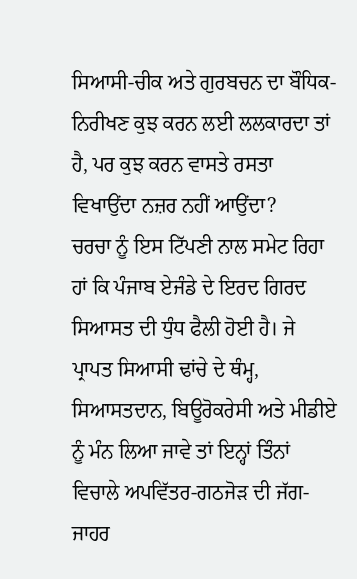ਸਿਆਸੀ-ਚੀਕ ਅਤੇ ਗੁਰਬਚਨ ਦਾ ਬੌਧਿਕ-ਨਿਰੀਖਣ ਕੁਝ ਕਰਨ ਲਈ ਲਲਕਾਰਦਾ ਤਾਂ ਹੈ, ਪਰ ਕੁਝ ਕਰਨ ਵਾਸਤੇ ਰਸਤਾ ਵਿਖਾਉਂਦਾ ਨਜ਼ਰ ਨਹੀਂ ਆਉਂਦਾ?
ਚਰਚਾ ਨੂੰ ਇਸ ਟਿੱਪਣੀ ਨਾਲ ਸਮੇਟ ਰਿਹਾ ਹਾਂ ਕਿ ਪੰਜਾਬ ਏਜੰਡੇ ਦੇ ਇਰਦ ਗਿਰਦ ਸਿਆਸਤ ਦੀ ਧੁੰਧ ਫੈਲੀ ਹੋਈ ਹੈ। ਜੇ ਪ੍ਰਾਪਤ ਸਿਆਸੀ ਢਾਂਚੇ ਦੇ ਥੰਮ੍ਹ, ਸਿਆਸਤਦਾਨ, ਬਿਊਰੋਕਰੇਸੀ ਅਤੇ ਮੀਡੀਏ ਨੂੰ ਮੰਨ ਲਿਆ ਜਾਵੇ ਤਾਂ ਇਨ੍ਹਾਂ ਤਿੰਨਾਂ ਵਿਚਾਲੇ ਅਪਵਿੱਤਰ-ਗਠਜੋੜ ਦੀ ਜੱਗ-ਜਾਹਰ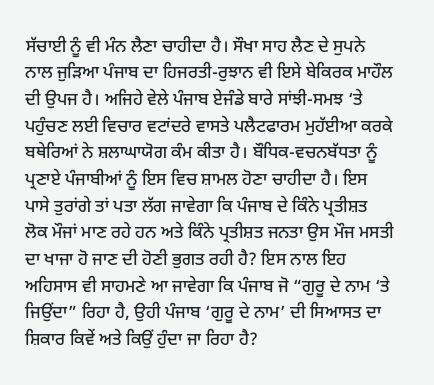ਸੱਚਾਈ ਨੂੰ ਵੀ ਮੰਨ ਲੈਣਾ ਚਾਹੀਦਾ ਹੈ। ਸੌਖਾ ਸਾਹ ਲੈਣ ਦੇ ਸੁਪਨੇ ਨਾਲ ਜੁੜਿਆ ਪੰਜਾਬ ਦਾ ਹਿਜਰਤੀ-ਰੁਝਾਨ ਵੀ ਇਸੇ ਬੇਕਿਰਕ ਮਾਹੌਲ ਦੀ ਉਪਜ ਹੈ। ਅਜਿਹੇ ਵੇਲੇ ਪੰਜਾਬ ਏਜੰਡੇ ਬਾਰੇ ਸਾਂਝੀ-ਸਮਝ ‘ਤੇ ਪਹੁੰਚਣ ਲਈ ਵਿਚਾਰ ਵਟਾਂਦਰੇ ਵਾਸਤੇ ਪਲੈਟਫਾਰਮ ਮੁਹੱਈਆ ਕਰਕੇ ਬਥੇਰਿਆਂ ਨੇ ਸ਼ਲਾਘਾਯੋਗ ਕੰਮ ਕੀਤਾ ਹੈ। ਬੌਧਿਕ-ਵਚਨਬੱਧਤਾ ਨੂੰ ਪ੍ਰਣਾਏ ਪੰਜਾਬੀਆਂ ਨੂੰ ਇਸ ਵਿਚ ਸ਼ਾਮਲ ਹੋਣਾ ਚਾਹੀਦਾ ਹੈ। ਇਸ ਪਾਸੇ ਤੁਰਾਂਗੇ ਤਾਂ ਪਤਾ ਲੱਗ ਜਾਵੇਗਾ ਕਿ ਪੰਜਾਬ ਦੇ ਕਿੰਨੇ ਪ੍ਰਤੀਸ਼ਤ ਲੋਕ ਮੌਜਾਂ ਮਾਣ ਰਹੇ ਹਨ ਅਤੇ ਕਿੰਨੇ ਪ੍ਰਤੀਸ਼ਤ ਜਨਤਾ ਉਸ ਮੌਜ ਮਸਤੀ ਦਾ ਖਾਜਾ ਹੋ ਜਾਣ ਦੀ ਹੋਣੀ ਭੁਗਤ ਰਹੀ ਹੈ? ਇਸ ਨਾਲ ਇਹ ਅਹਿਸਾਸ ਵੀ ਸਾਹਮਣੇ ਆ ਜਾਵੇਗਾ ਕਿ ਪੰਜਾਬ ਜੋ “ਗੁਰੂ ਦੇ ਨਾਮ ‘ਤੇ ਜਿਉਂਦਾ” ਰਿਹਾ ਹੈ, ਉਹੀ ਪੰਜਾਬ ‘ਗੁਰੂ ਦੇ ਨਾਮ’ ਦੀ ਸਿਆਸਤ ਦਾ ਸ਼ਿਕਾਰ ਕਿਵੇਂ ਅਤੇ ਕਿਉਂ ਹੁੰਦਾ ਜਾ ਰਿਹਾ ਹੈ?